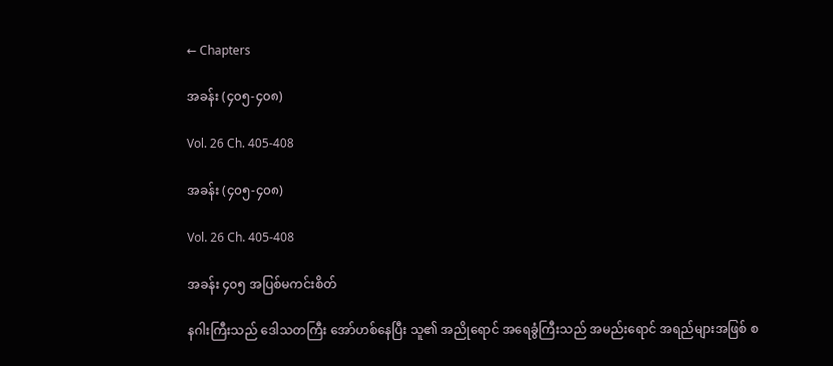← Chapters

အခန်း (၄၀၅-၄၀၈)

Vol. 26 Ch. 405-408

အခန်း (၄၀၅-၄၀၈)

Vol. 26 Ch. 405-408

အခန်း ၄၀၅ အပြစ်မကင်းစိတ်

နဂါးကြီးသည် ဒေါသတကြီး အော်ဟစ်နေပြီး သူ၏ အညိုရောင် အရေခွံကြီးသည် အမည်းရောင် အရည်များအဖြစ် စ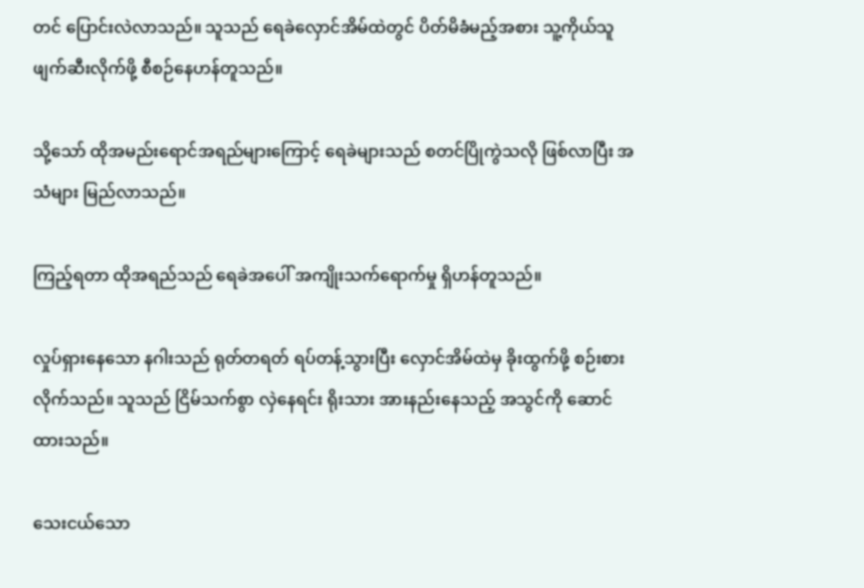တင် ပြောင်းလဲလာသည်။ သူသည် ရေခဲလှောင်အိမ်ထဲတွင် ပိတ်မိခံမည့်အစား သူ့ကိုယ်သူ ဖျက်ဆီးလိုက်ဖို့ စီစဉ်နေဟန်တူသည်။

သို့သော် ထိုအမည်းရောင်အရည်များကြောင့် ရေခဲများသည် စတင်ပြိုကွဲသလို ဖြစ်လာပြီး အသံများ မြည်လာသည်။

ကြည့်ရတာ ထိုအရည်သည် ရေခဲအပေါ် အကျိုးသက်ရောက်မှု ရှိဟန်တူသည်။

လှုပ်ရှားနေသော နဂါးသည် ရုတ်တရတ် ရပ်တန့်သွားပြီး ‌လှောင်အိမ်ထဲမှ ခိုးထွက်ဖို့ စဉ်းစားလိုက်သည်။ သူသည် ငြိမ်သက်စွာ လှဲနေရင်း ရိုးသား အားနည်းနေသည့် အသွင်ကို ဆောင်ထားသည်။

သေးငယ်သော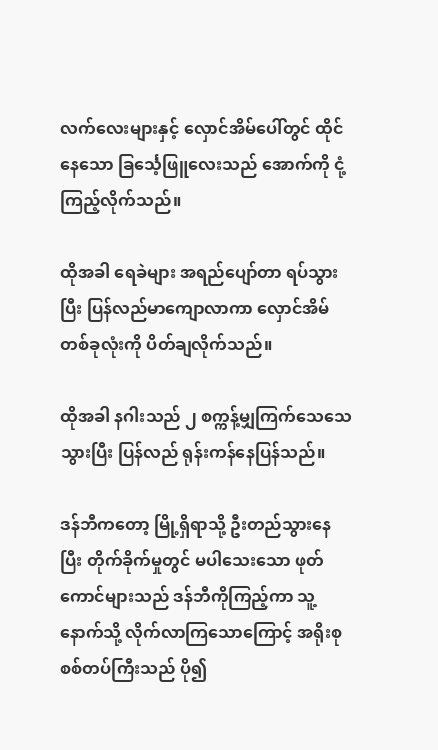လက်လေးများနှင့် လှောင်အိမ်ပေါ်တွင် ထိုင်နေသော ခြ‌င်္သေ့ဖြူလေးသည် အောက်ကို ငုံ့ကြည့်လိုက်သည်။

ထိုအခါ ရေခဲများ အရည်ပျော်တာ ရပ်သွားပြီး ပြန်လည်မာကျောလာကာ လှောင်အိမ်တစ်ခုလုံးကို ပိတ်ချလိုက်သည်။

ထိုအခါ နဂါးသည် ၂ စက္ကန့်မျှကြက်သေသေသွားပြီး ပြန်လည် ရုန်းကန်နေပြန်သည်။

ဒန်ဘီကတော့ မြို့ရှိရာသို့ ဦးတည်သွားနေပြီး တိုက်ခိုက်မှုတွင် မပါသေးသော ဖုတ်ကောင်များသည် ဒန်ဘီကိုကြည့်ကာ သူ့နောက်သို့ လိုက်လာကြသောကြောင့် အရိုးစုစစ်တပ်ကြီးသည် ပို၍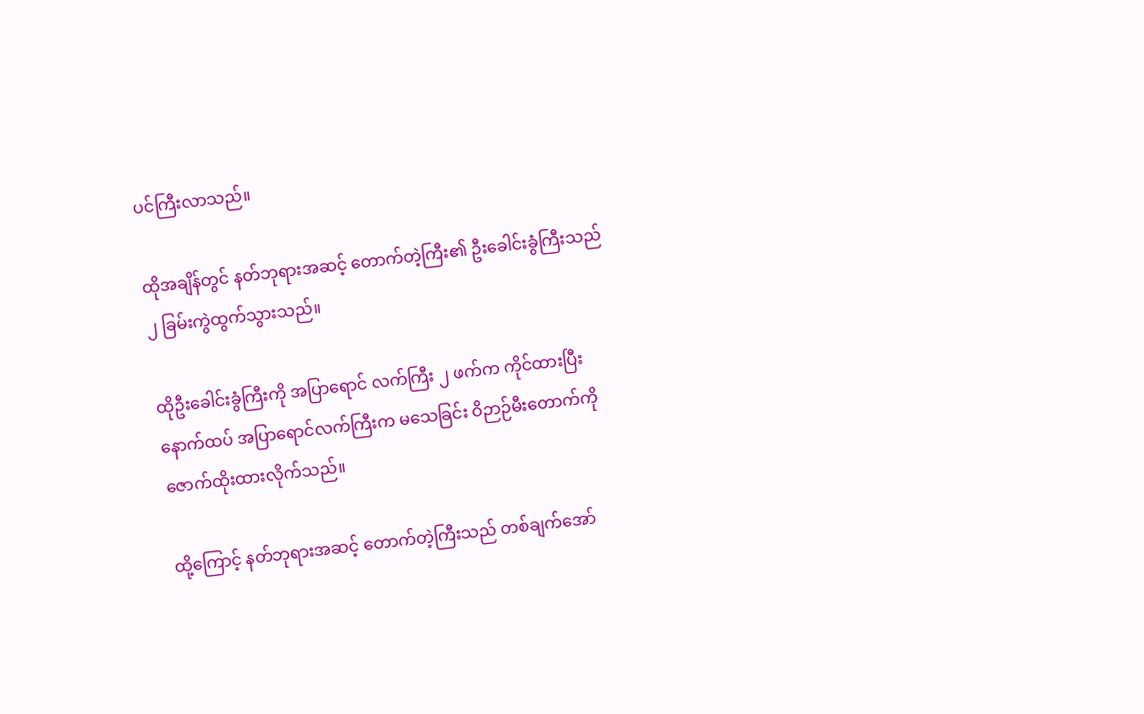ပင်ကြီးလာသည်။

ထိုအချိန်တွင် နတ်ဘုရားအဆင့် တောက်တဲ့ကြီး၏ ဦးခေါင်းခွံကြီးသည် ၂ ခြမ်းကွဲထွက်သွားသည်။

ထိုဦးခေါင်းခွံကြီးကို အပြာရောင် လက်ကြီး ၂ ဖက်က ကိုင်ထားပြီး နောက်ထပ် အပြာရောင်လက်ကြီးက မသေခြင်း ဝိဉာဉ်မီးတောက်ကို ဇောက်ထိုးထားလိုက်သည်။

ထို့ကြောင့် နတ်ဘုရားအဆင့် တောက်တဲ့ကြီးသည် တစ်ချက်အော်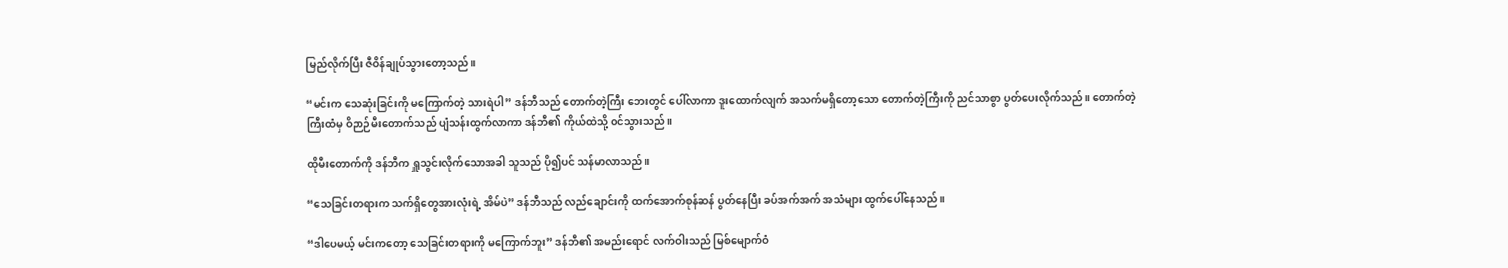မြည်လိုက်ပြီး ဇီဝိန်ချုပ်သွားတော့သည်။

“မင်းက သေဆုံးခြင်းကို မကြောက်တဲ့ သားရဲပါ” ဒန်ဘီသည် တောက်တဲ့ကြီး ဘေးတွင် ပေါ်လာကာ ဒူးထောက်လျက် အသက်မရှိတော့သော တောက်တဲ့ကြီးကို ညင်သာစွာ ပွတ်ပေးလိုက်သည်။ တောက်တဲ့ကြီးထံမှ ဝိဉာဉ်မီးတောက်သည် ပျံသန်းထွက်လာကာ ဒန်ဘီ၏ ကိုယ်ထဲသို့ ၀င်သွားသည်။

ထိုမီးတောက်ကို ဒန်ဘီက ရှူသွင်းလိုက်သောအခါ သူသည် ပို၍ပင် သန်မာလာသည်။

“သေခြင်းတရားက သက်ရှိတွေအားလုံးရဲ့ အိမ်ပဲ” ဒန်ဘီသည် လည်ချောင်းကို ထက်အောက်စုန်ဆန် ပွတ်နေပြီး ခပ်အက်အက် အသံများ ထွက်ပေါ်နေသည်။

“ဒါပေမယ့် မင်းကတော့ သေခြင်းတရားကို မကြောက်ဘူး” ဒန်ဘီ၏ အမည်းရောင် လက်ဝါးသည် မြစ်မျောက်ဝံ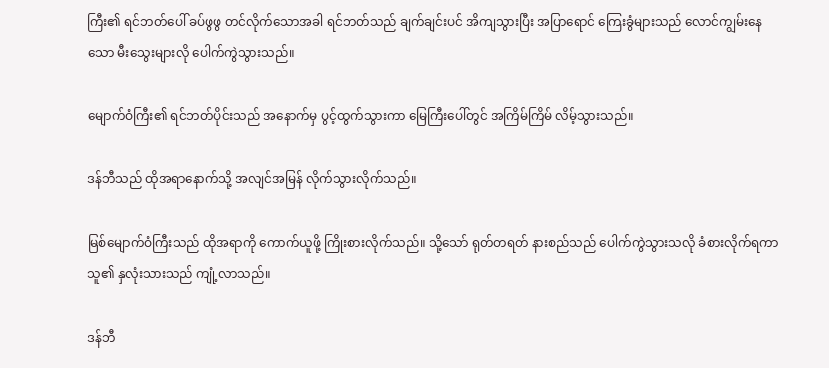ကြီး၏ ရင်ဘတ်ပေါ် ခပ်ဖွဖွ တင်လိုက်သောအခါ ရင်ဘတ်သည် ချက်ချင်းပင် အိကျသွားပြီး အပြာရောင် ကြေးခွံများသည် လောင်ကျွမ်းနေသော မီးသွေးများလို ပေါက်ကွဲသွားသည်။

မျောက်ဝံကြီး၏ ရင်ဘတ်ပိုင်းသည် အနောက်မှ ပွင့်ထွက်သွားကာ မြေကြီးပေါ်တွင် အကြိမ်ကြိမ် လိမ့်သွားသည်။

ဒန်ဘီသည် ထိုအရာနောက်သို့ အလျင်အမြန် လိုက်သွားလိုက်သည်။

မြစ်မျောက်ဝံကြီးသည် ထိုအရာကို ကောက်ယူဖို့ ကြိုးစားလိုက်သည်။ သို့သော် ရုတ်တရတ် နားစည်သည် ပေါက်ကွဲသွားသလို ခံစားလိုက်ရကာ သူ၏ နှလုံးသားသည် ကျုံ့လာသည်။

ဒန်ဘီ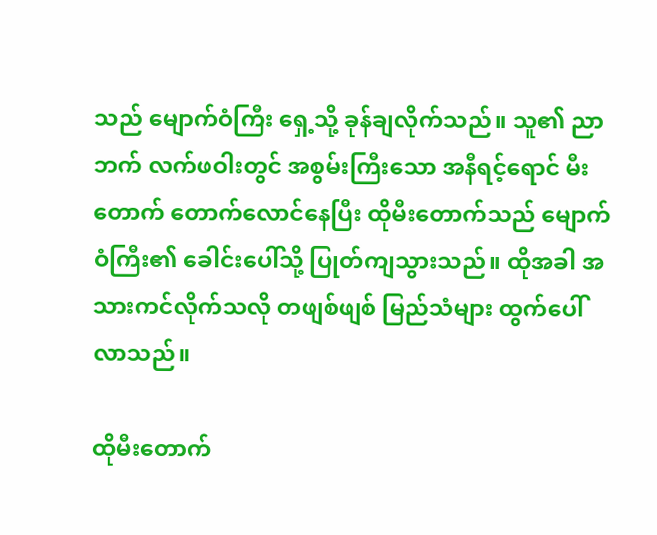သည် မျောက်ဝံကြီး ရှေ့သို့ ခုန်ချလိုက်သည်။ သူ၏ ညာဘက် လက်ဖဝါးတွင် အစွမ်းကြီးသော အနီရင့်ရောင် မီးတောက် တောက်လောင်နေပြီး ထိုမီးတောက်သည် မျောက်ဝံကြီး၏ ခေါင်းပေါ်သို့ ပြုတ်ကျသွားသည်။ ထိုအခါ အသားကင်လိုက်သလို တဖျစ်ဖျစ် မြည်သံများ ထွက်ပေါ်လာသည်။

ထိုမီးတောက်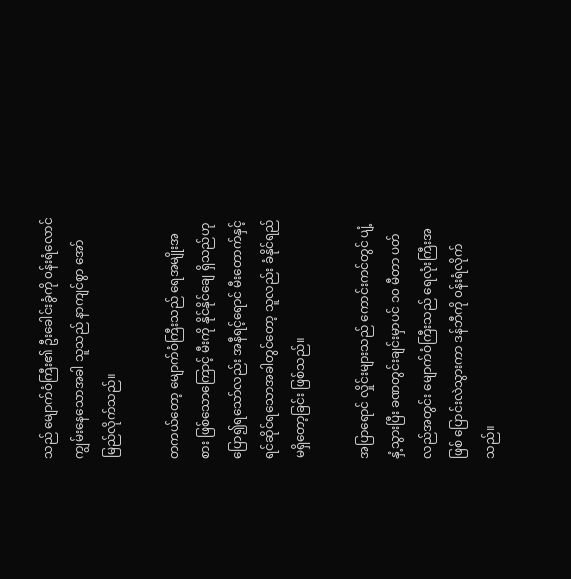သည် မျောက်ဝံကြီး၏ ဦးခေါင်းခွံကို ၀န်းရံလောင်ကျွမ်းနေသောအခါ သူသည် နာကျင်စွာ အော်မြည်လိုက်သည်။

တကယ်တော့ မျောက်ဝံကြီးသည် ရေအမျိုးအစား ဖြစ်သောကြောင့် မီးကို နိုင်နိုင်ချေ ရှိသည်ဟု ပြော၍ရသော်လည်း အနီရင့်ရောင် မီးတောက်နှင့် ရင်ဆိုင်ရသောအခါတွင်တော့ သူလည်း ခံနိုင်ရည် မရှိတော့ခြင်း ဖြစ်သည်။

အပြာရောင် လှိုင်းများသည် ကောင်းကင်တွင် ပျံ့နှံ့သွားပြီး ခဏတွင်းချင်းမှာပင် ၁၀ မီတာ ပတ်လည်အတွင်း မျောက်ဝံကြီးသည် ရေလုံးကြီးအဖြစ် ပြောင်းလဲသွားကာ ဒန်ဘီကို ၀န်းရံလိုက်သည်။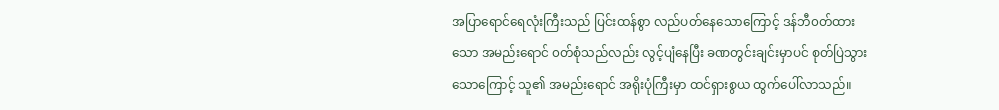အပြာရောင်ရေလုံးကြီးသည် ပြင်းထန်စွာ လည်ပတ်နေသောကြောင့် ဒန်ဘီ၀တ်ထားသော အမည်းရောင် ၀တ်စုံသည်လည်း လွင့်ပျံနေပြီး ခဏတွင်းချင်းမှာပင် စုတ်ပြဲသွားသောကြောင့် သူ၏ အမည်းရောင် အရိုးပုံကြီးမှာ ထင်ရှားစွယ ထွက်ပေါ်လာသည်။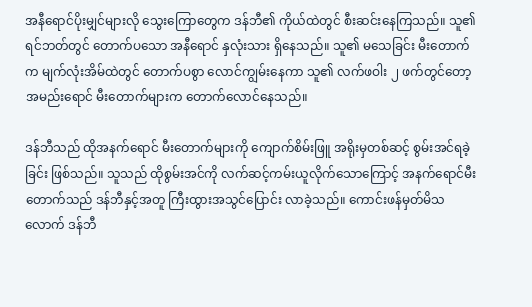အနီရောင်ပိုးမျှင်များလို သွေးကြောတွေက ဒန်ဘီ၏ ကိုယ်ထဲတွင် စီးဆင်းနေကြသည်။ သူ၏ ရင်ဘတ်တွင် တောက်ပသော အနီရောင် နှလုံးသား ရှိနေသည်။ သူ၏ မသေခြင်း မီးတောက်က မျက်လုံးအိမ်ထဲတွင် တောက်ပစွာ လောင်ကျွမ်းနေကာ သူ၏ လက်ဖဝါး ၂ ဖက်တွင်တော့ အမည်းရောင် မီးတောက်များက တောက်လောင်နေသည်။

ဒန်ဘီသည် ထိုအနက်ရောင် မီးတောက်များကို ကျောက်စိမ်းဖြူ အရိုးမှတစ်ဆင့် စွမ်းအင်ရခဲ့ခြင်း ဖြစ်သည်။ သူသည် ထိုစွမ်းအင်ကို လက်ဆင့်ကမ်းယူလိုက်သောကြောင့် အနက်ရောင်မီးတောက်သည် ဒန်ဘီနှင့်အတူ ကြီးထွားအသွင်ပြောင်း လာခဲ့သည်။ ကောင်းဖန်မှတ်မိသလောက် ဒန်ဘီ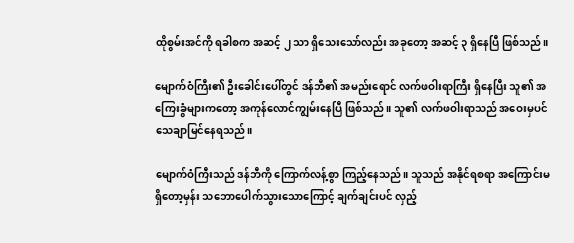ထိုစွမ်းအင်ကို ရခါစက အဆင့် ၂ သာ ရှိသေးသော်လည်း အခုတော့ အဆင့် ၃ ရှိနေပြီ ဖြစ်သည်။

မျောက်ဝံကြီး၏ ဦးခေါင်းပေါ်တွင် ဒန်ဘီ၏ အမည်းရောင် လက်ဖဝါးရာကြီး ရှိနေပြီး သူ၏ အကြေးခွံများကတော့ အကုန်လောင်ကျွမ်းနေပြီ ဖြစ်သည်။ သူ၏ လက်ဖဝါးရာသည် ‌အဝေးမှပင် သေချာမြင်နေရသည်။

မျောက်ဝံကြီးသည် ဒန်ဘီကို ကြောက်လန့်စွာ ကြည့်နေသည်။ သူသည် အနိုင်ရစရာ အကြောင်းမရှိတော့မှန်း သဘောပေါက်သွားသောကြောင့် ချက်ချင်းပင် လှည့်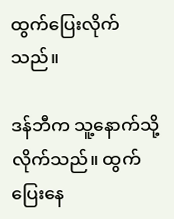ထွက်ပြေးလိုက်သည်။

ဒန်ဘီက သူ့နောက်သို့ လိုက်သည်။ ထွက်ပြေးနေ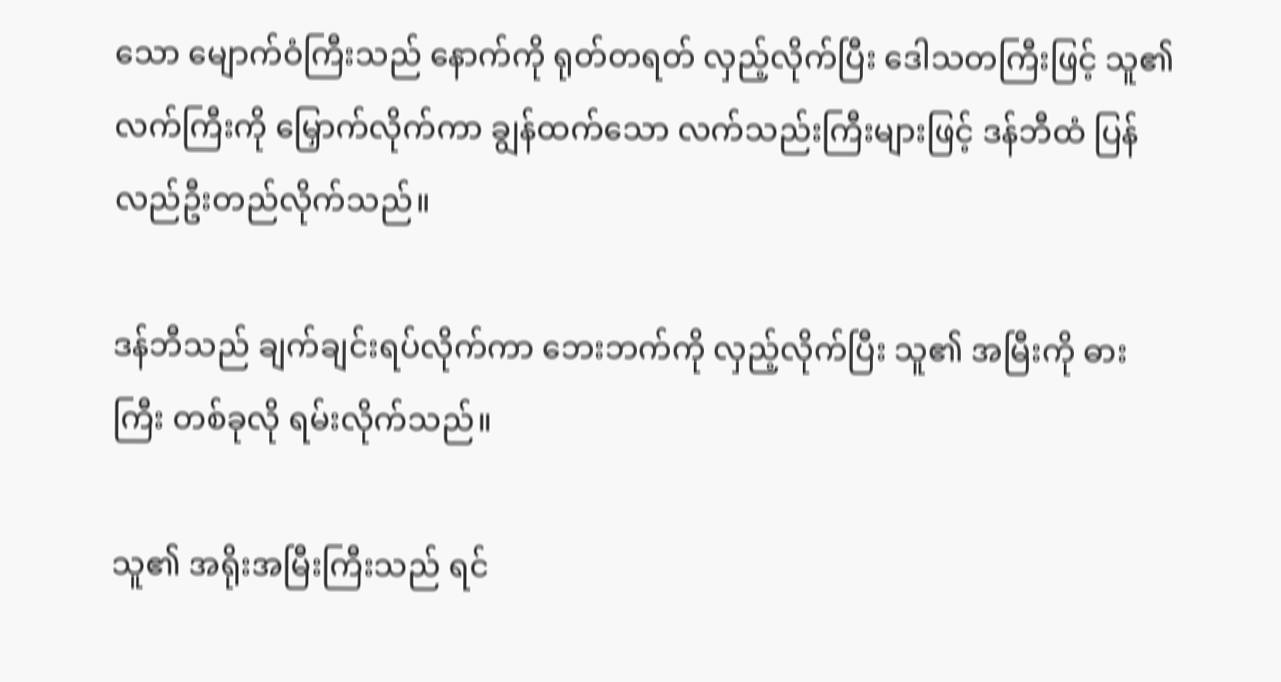သော မျောက်ဝံကြီးသည် နောက်ကို ရုတ်တရတ် လှည့်လိုက်ပြီး ဒေါသတကြီးဖြင့် သူ၏ လက်ကြီးကို မြှောက်လိုက်ကာ ချွန်ထက်သော လက်သည်းကြီးများဖြင့် ဒန်ဘီထံ ပြန်လည်ဦးတည်လိုက်သည်။

ဒန်ဘီသည် ချက်ချင်းရပ်လိုက်ကာ ဘေးဘက်ကို လှည့်လိုက်ပြီး သူ၏ အမြီးကို ဓားကြီး တစ်ခုလို ရမ်းလိုက်သည်။

သူ၏ အရိုးအမြီးကြီးသည် ရင်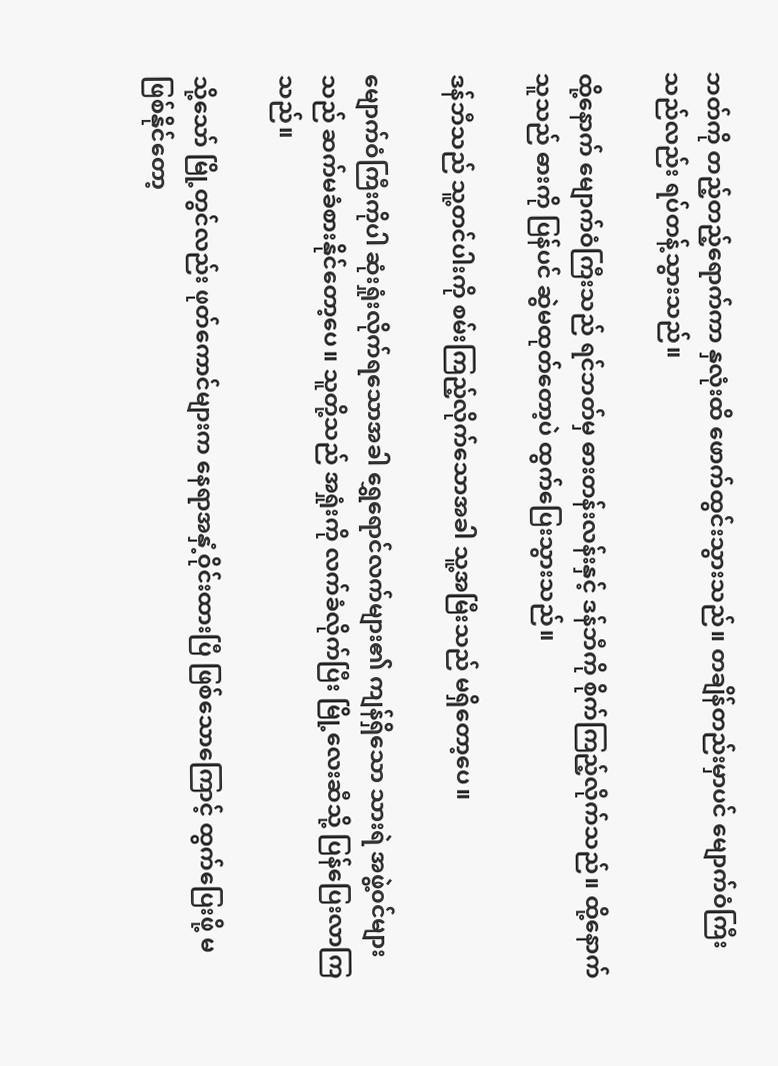ဘတ်ကို တည့်တည့်ရောက်ကာ နှလုံးထိ ဖောက်ထွင်းသွားသည်။ တချိန်တည်းမှာပင် မျောက်ဝံကြီးသည်လည်း ရပ်တန့်သွားသည်။

ထို့နောက် မျောက်ဝံကြီးသည် ရင်ဘတ်မှ ဓားတန်းလန်းနှင့် ဒန်ဘီကို စိုက်ကြည့်လိုက်သည်။ ထို့နောက် သူသည် ဓားကို ပြန်ပင် ဆွဲမထုတ်တော့ပဲ ထွက်ပြေးသွားသည်။

ဒန်ဘီသည် သူ့တင်ပါးကို စမ်းကြည့်လိုက်သောအခါ သူ့အမြီးသည် မရှိတော့ပေ။

မျောက်ဝံကြီးကိုပါ ဆုံးရှုံးလိုက်ရသောအခါ ရွှေရောင်လက်များ၏ ကျန်ရှိသော သားရဲ အဖွဲ့၀င်များသည် ဆက်မခံစားနိုင်တော့ပေ။ သူတို့သည် အရှုံးကို လက်ခံလိုက်ပြီး မြို့လေးဆီသို့ ပြန်ပြေးလာကြသည်။

သို့သော် မြို့တွင်လည်း ဖုတ်ကောင်များက နေရာအနှံ့ဝိုင်းထားပြီ ဖြစ်သောကြောင့် ထွက်ပြေးဖို့ မဖြစ်နိုင်တော့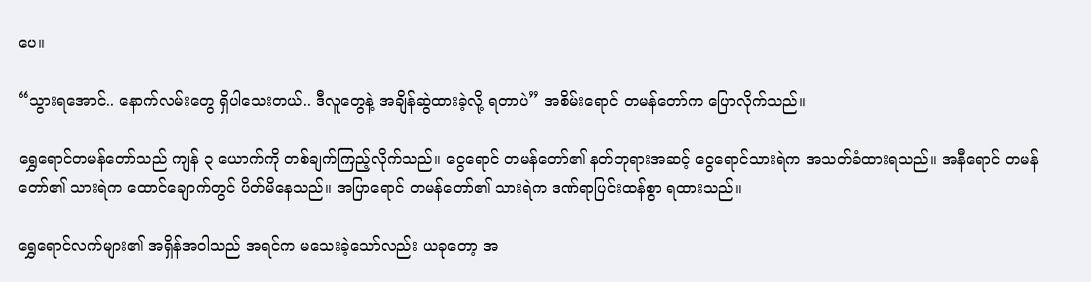ပေ။

“သွားရအောင်.. နောက်လမ်းတွေ ရှိပါသေးတယ်.. ဒီလူတွေနဲ့ အချိန်ဆွဲထားခဲ့လို့ ရတာပဲ” အစိမ်းရောင် တမန်တော်က ပြောလိုက်သည်။

ရွှေရောင်တမန်တော်သည် ကျန် ၃ ယောက်ကို တစ်ချက်ကြည့်လိုက်သည်။ ငွေရောင် တမန်တော်၏ နတ်ဘုရားအဆင့် ငွေရောင်သားရဲက အသတ်ခံထားရသည်။ အနီရောင် တမန်တော်၏ သားရဲက ထောင်ချောက်တွင် ပိတ်မိနေသည်။ အပြာရောင် တမန်တော်၏ သားရဲက ဒဏ်ရာပြင်းထန်စွာ ရထားသည်။

ရွှေရောင်လက်များ၏ အရှိန်အဝါသည် အရင်က မသေးခဲ့သော်လည်း ယခုတော့ အ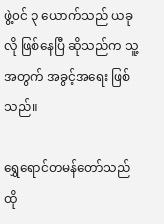ဖွဲ့၀င် ၃ ယောက်သည် ယခုလို ဖြစ်နေပြီ ဆို‌သည်က သူ့အတွက် အခွင့်အရေး ဖြစ်သည်။

ရွှေရောင်တမန်တော်သည် ထို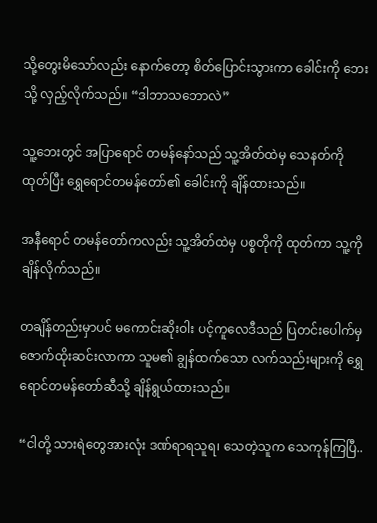သို့တွေး‌မိသော်လည်း နောက်တော့ စိတ်ပြောင်းသွားကာ ခေါင်းကို ဘေးသို့ လှည့်လိုက်သည်။ “ဒါဘာသဘောလဲ”

သူ့ဘေးတွင် အပြာရောင် တမန်နော်သည် သူ့အိတ်ထဲမှ သေနတ်ကို ထုတ်ပြီး ရွှေရောင်တမန်တော်၏ ခေါင်းကို ချိန်ထားသည်။

အနီရောင် တမန်တော်ကလည်း သူ့အိတ်ထဲမှ ပစ္စတိုကို ထုတ်ကာ သူ့ကို ချိန်လိုက်သည်။

တချိန်တည်းမှာပင် မကောင်းဆိုးဝါး ပင့်ကူလေဒီသည် ပြတင်းပေါက်မှ ဇောက်ထိုးဆင်းလာကာ သူမ၏ ချွန်ထက်သော လက်သည်းများကို ရွှေရောင်တမန်တော်ဆီသို့ ချိန်ရွယ်ထားသည်။

“ငါတို့ သားရဲတွေအားလုံး ဒဏ်ရာရသူရ၊ သေတဲ့သူက သေကုန်ကြပြီ..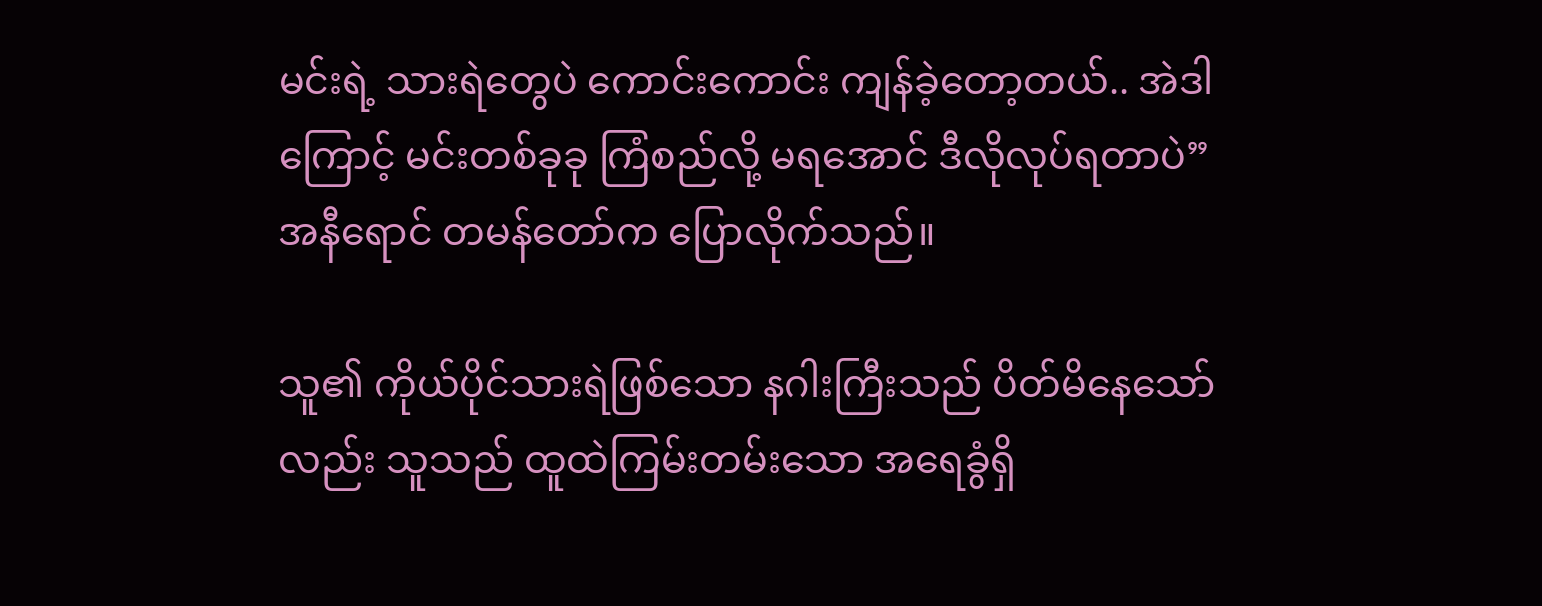မင်းရဲ့ သားရဲတွေပဲ ကောင်းကောင်း ကျန်ခဲ့တော့တယ်.. အဲဒါကြောင့် မင်းတစ်ခုခု ကြံစည်လို့ မရအောင် ဒီလိုလုပ်ရတာပဲ” အနီရောင် တမန်တော်က ပြောလိုက်သည်။

သူ၏ ကိုယ်ပိုင်သားရဲဖြစ်သော နဂါးကြီးသည် ပိတ်မိနေသော်လည်း သူသည် ထူထဲကြမ်းတမ်းသော အရေခွံရှိ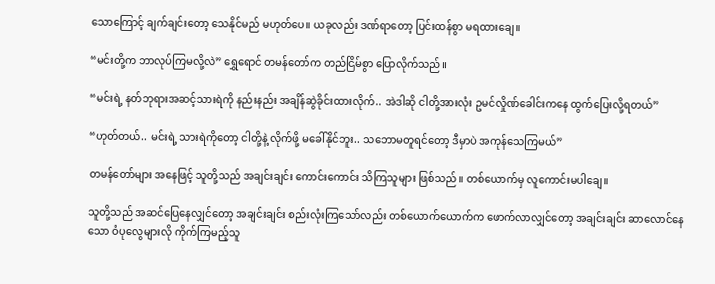သော‌ကြောင့် ချက်ချင်းတော့ သေနိုင်မည် မဟုတ်ပေ။ ယခုလည်း ဒဏ်ရာတော့ ပြင်းထန်စွာ မရထားချေ။

“မင်းတို့က ဘာလုပ်ကြမလို့လဲ” ရွှေရောင် တမန်တော်က တည်ငြိမ်စွာ ပြောလိုက်သည်။

“မင်းရဲ့ နတ်ဘုရားအဆင့်သားရဲကို နည်းနည်း အချိန်ဆွဲခိုင်းထားလိုက်.. အဲဒါဆို ငါတို့အားလုံး ဥမင်လှိုဏ်ခေါင်းကနေ ထွက်ပြေးလို့ရတယ်”

“ဟုတ်တယ်.. မင်းရဲ့ သားရဲကိုတော့ ငါတို့နဲ့ လိုက်ဖို့ မခေါ်နိုင်ဘူး.. သဘောမတူရင်တော့ ဒီမှာပဲ အကုန်သေကြမယ်”

တမန်တော်များ အနေဖြင့် သူတို့သည် အချင်းချင်း ကောင်းကောင်း သိကြသူများ ဖြစ်သည်။ တစ်ယောက်မှ လူကောင်းမပါချေ။

သူတို့သည် အဆင်ပြေနေလျှင်တော့ အချင်းချင်း စည်းလုံးကြသော်လည်း တစ်ယောက်ယောက်က ဖောက်လာလျှင်တော့ အချင်းချင်း ဆာလောင်နေသော ဝံပုလွေများလို ကိုက်ကြမည့်သူ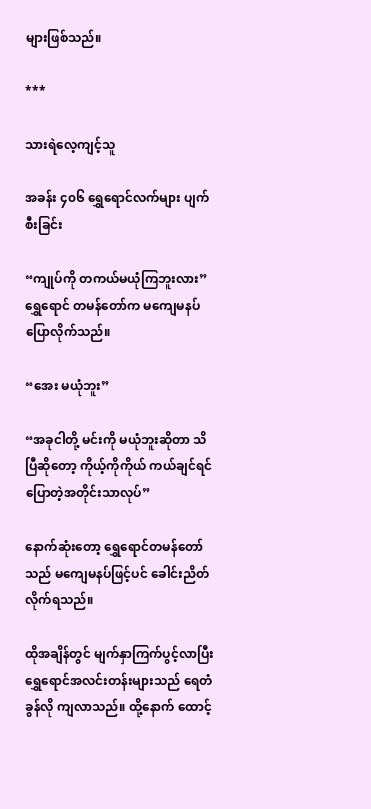များဖြစ်သည်။

***

သားရဲလေ့ကျင့်သူ

အခန်း ၄၀၆ ရွှေရောင်လက်များ ပျက်စီးခြင်း

“ကျုပ်ကို တကယ်မယုံကြဘူးလား” ရွှေရောင် တမန်တော်က ‌မကျေမနပ် ပြောလိုက်သည်။

“အေး မယုံဘူး”

“အခုငါတို့ မင်းကို မယုံဘူးဆိုတာ သိပြီဆိုတော့ ကိုယ့်ကိုကိုယ် ကယ်ချင်ရင် ပြောတဲ့အတိုင်းသာလုပ်”

နောက်ဆုံးတော့ ရွှေရောင်တမန်တော်သည် မကျေမနပ်ဖြင့်ပင် ခေါင်းညိတ်လိုက်ရသည်။

ထိုအချိန်တွင် မျက်နှာကြက်ပွင့်လာပြီး ရွှေရောင်အလင်းတန်းများသည် ရေတံခွန်လို ကျလာသည်။ ထို့နောက် ထောင့်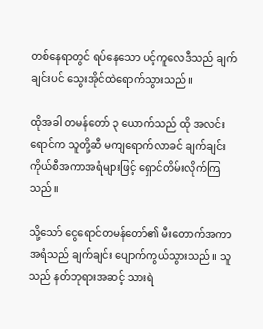တစ်နေရာတွင် ရပ်နေသော ပင့်ကူလေဒီသည် ချက်ချင်းပင် သွေးအိုင်ထဲရောက်သွားသည်။

ထိုအခါ တမန်တော် ၃ ယောက်သည် ထို အလင်းရောင်က သူတို့ဆီ မကျရောက်လာခင် ချက်ချင်း ကိုယ်စီအကာအရံများဖြင့် ရှောင်တိမ်းလိုက်ကြသည်။

သို့သော် ငွေရောင်တမန်တော်၏ မီးတောက်အကာအရံသည် ချက်ချင်း ပျောက်ကွယ်သွားသည်။ သူသည် နတ်ဘုရားအဆင့် သားရဲ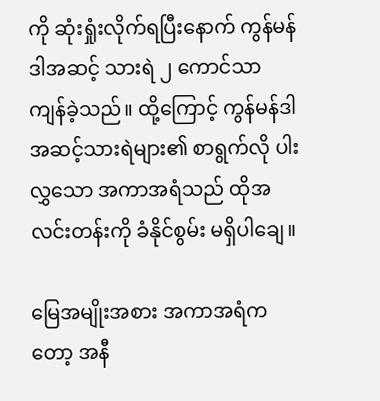ကို ဆုံးရှုံးလိုက်ရပြီးနောက် ကွန်မန်ဒါအဆင့် သားရဲ ၂ ကောင်သာ ကျန်ခဲ့သည်။ ထို့ကြောင့် ကွန်မန်ဒါအဆင့်သားရဲများ၏ စာရွက်လို ပါးလွှသော အကာအရံသည် ထိုအလင်းတန်းကို ခံနိုင်စွမ်း မရှိပါချေ။

မြေအမျိုးအစား အကာအရံကတော့ အနီ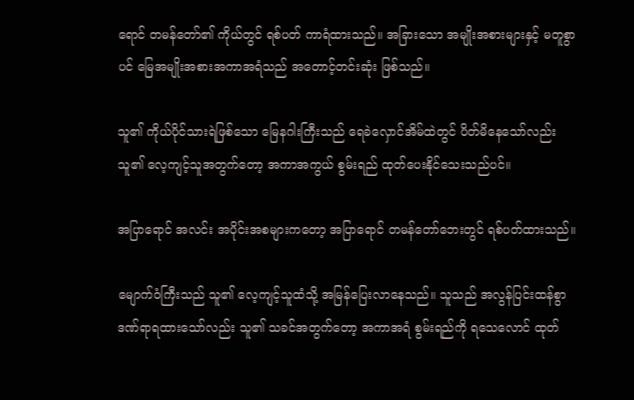ရောင် တမန်တော်၏ ကိုယ်တွင် ရစ်ပတ် ကာရံထားသည်။ အခြားသော အမျိုးအစားများနှင့် မတူစွာပင် မြေအမျိုးအစားအကာအရံသည် အတောင့်တင်းဆုံး ဖြစ်သည်။

သူ၏ ကိုယ်ပိုင်သားရဲဖြစ်သော မြေနဂါးကြီးသည် ရေခဲလှောင်အိမ်ထဲတွင် ပိတ်မိနေသော်လည်း သူ၏ လေ့ကျင့်သူအတွက်တော့ အကာအကွယ် စွမ်းရည် ထုတ်ပေးနိုင်သေးသည်ပင်။

အပြာရောင် အလင်း အပိုင်းအစများကတော့ အပြာရောင် တမန်တော်ဘေးတွင် ရစ်ပတ်ထားသည်။

မျောက်ဝံကြီးသည် သူ၏ လေ့ကျင့်သူထံသို့ အမြန်ပြေးလာနေသည်။ သူသည် အလွန်ပြင်းထန်စွာ ဒဏ်ရာရထားသော်လည်း သူ၏ သခင်အတွက်တော့ အကာအရံ စွမ်းရည်ကို ရသေလောင် ထုတ်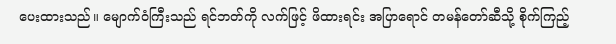ပေးထားသည်။ မျောက်ဝံကြီးသည် ရင်ဘတ်ကို လက်ဖြင့် ဖိထားရင်း အပြာရောင် တမန်တော်ဆီသို့ စိုက်ကြည့်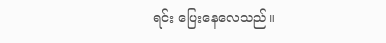ရင်း ပြေးနေလေသည်။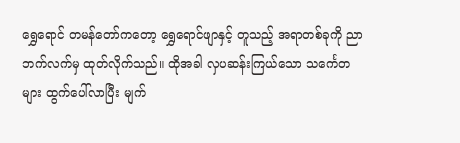ရွှေရောင် တမန်တော်ကတော့ ရွှေရောင်ဖျာနှင့် တူသည့် အရာတစ်ခုကို ညာဘက်လက်မှ ထုတ်လိုက်သည်။ ထိုအခါ လှပဆန်းကြယ်သော သင်္ကေတများ ထွက်ပေါ်လာပြီး မျက်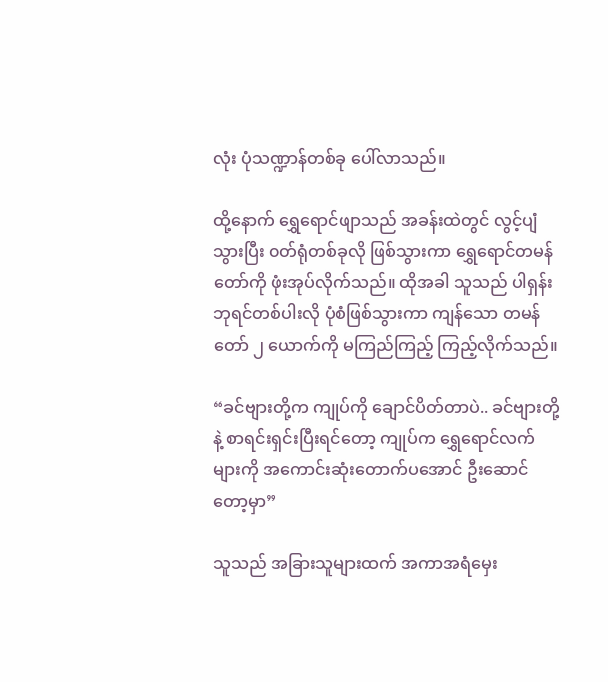လုံး ပုံသဏ္ဍာန်တစ်ခု ပေါ်လာသည်။

ထို့နောက် ရွှေရောင်ဖျာသည် အခန်းထဲတွင် လွင့်ပျံသွားပြီး ၀တ်ရုံတစ်ခုလို ဖြစ်သွားကာ ရွှေရောင်တမန်တော်ကို ဖုံးအုပ်လိုက်သည်။ ထိုအခါ သူသည် ပါရှန်းဘုရင်တစ်ပါးလို ပုံစံဖြစ်သွားကာ ကျန်သော တမန်တော် ၂ ယောက်ကို မကြည်ကြည့် ကြည့်လိုက်သည်။

“ခင်ဗျားတို့က ကျုပ်ကို ချောင်ပိတ်တာပဲ.. ခင်‌ဗျားတို့နဲ့ စာရင်းရှင်းပြီးရင်တော့ ကျုပ်က ရွှေရောင်လက်များကို ‌အကောင်းဆုံးတောက်ပအောင် ဦးဆောင်တော့မှာ”

သူသည် အခြားသူများထက် အကာအရံမှေး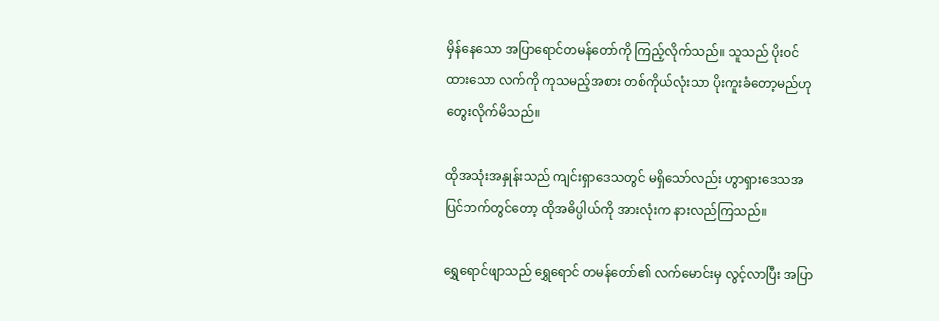မှိန်နေသော အပြာရောင်တမန်တော်ကို ကြည့်လိုက်သည်။ သူသည် ပိုး၀င်ထားသော လက်ကို ကုသမည့်အစား တစ်ကိုယ်လုံးသာ ပိုးကူးခံတော့မည်ဟု တွေးလိုက်မိသည်။

ထိုအသုံးအနှုန်းသည် ကျင်းရှာဒေသတွင် မရှိသော်လည်း ဟွာရှားဒေသအပြင်ဘက်တွင်တော့ ထိုအဓိပ္ပါယ်ကို အားလုံးက နားလည်ကြသည်။

ရွှေရောင်ဖျာသည် ရွှေရောင် တမန်တော်၏ လက်မောင်းမှ လွင့်လာပြီး အပြာ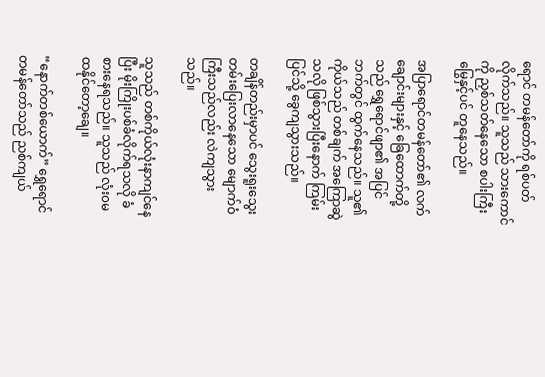ရောင် တမန်တော်ကို ရစ်ပတ်လိုက်သည်။ သူသည် သားကောင်ကို ညှစ်သတ်နေသော စပါးကြီးမြွေနှင့်ပင် တူနေသည်။

အပြာရောင်တမန်တော်၏ လက်ချောင်းများနှင့် ခြေထောက်တို့သည် ရွှေရောင်ဖျာ၏ အပြင်ဘက်တွင် ထွက်နေသည်။ သူ၏ ကိုယ်သည် တစ်ချက် အကြောဆွဲသလို ဖြစ်သွားပြီးနောက် ကြမ်းပြင်သို့ ခွေကျသွားသည်။

တချိန်တည်းမှာပင် သွေးရူးသွေးတမ်းပြေးလာနေသော မျောက်ဝံကြီးသည်လည်း လဲကျသွားသည်။

သူသည် တစ်ကိုယ်လုံးနာကျင်နေပြီး မိုးကြိုးပစ်ခံလိုက်ရသလို ခံစားနေရသည်။ သူသည် လုံး၀မထနိုင်တော့ချေ။

“နောက်တစ်ယောက်” ရွှေရောင်တမန်တော်သည် ညစ်ကျယ်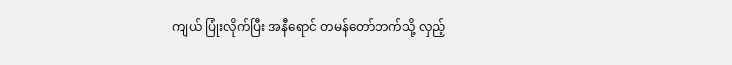ကျယ် ပြုံးလိုက်ပြီး အနီရောင် တမန်တော်ဘက်သို့ လှည့်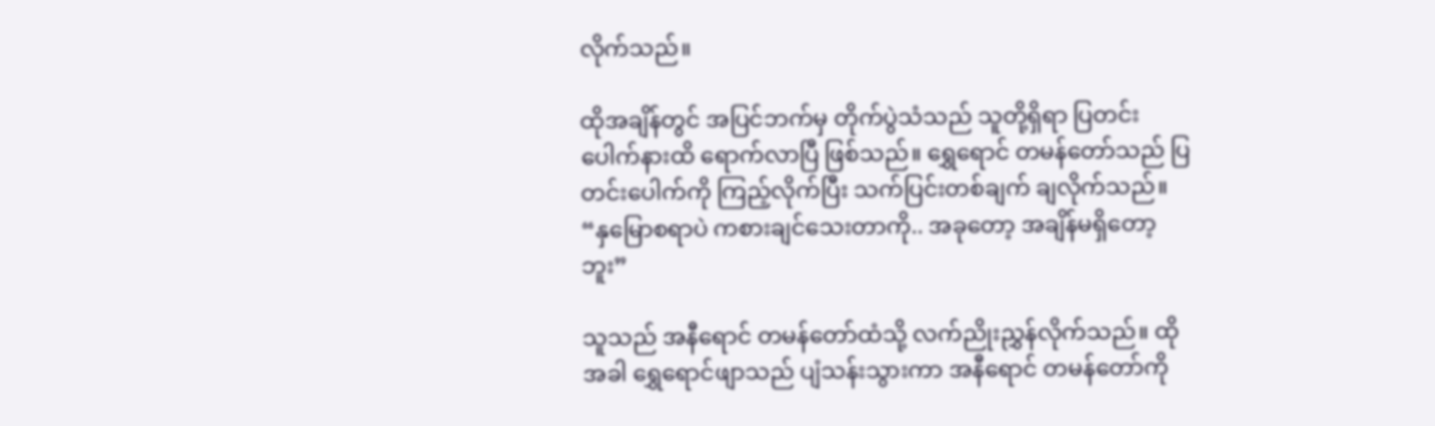လိုက်သည်။

ထိုအချိန်တွင် အပြင်ဘက်မှ တိုက်ပွဲသံသည် သူတို့ရှိရာ ပြတင်းပေါက်နားထိ ရောက်လာပြီ ဖြစ်သည်။ ရွှေရောင် တမန်တော်သည် ပြတင်းပေါက်ကို ကြည့်လိုက်ပြီး သက်ပြင်းတစ်ချက် ချလိုက်သည်။ “နှမြောစရာပဲ ကစားချင်သေးတာကို.. အခုတော့ အချိန်မရှိတော့ဘူး”

သူသည် အနီရောင် တမန်တော်ထံသို့ လက်ညိုးညွှန်လိုက်သည်။ ထိုအခါ ရွှေရောင်ဖျာသည် ပျံသန်းသွားကာ အနီရောင် တမန်တော်ကို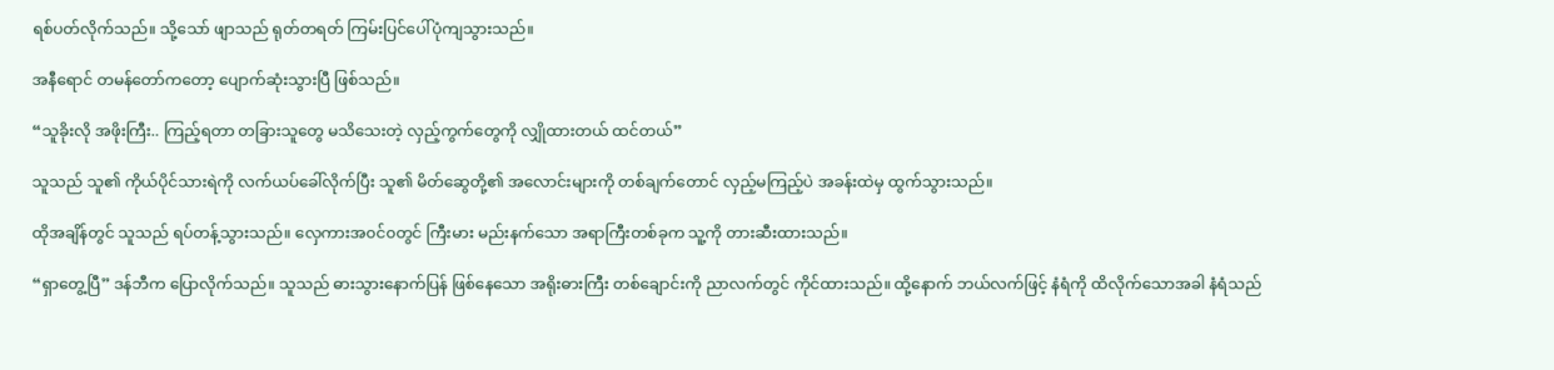ရစ်ပတ်လိုက်သည်။ သို့သော် ဖျာသည် ရုတ်တရတ် ကြမ်းပြင်ပေါ်ပုံကျသွားသည်။

အနီရောင် တမန်တော်ကတော့ ပျောက်ဆုံးသွားပြီ ဖြစ်သည်။

“သူခိုးလို အဖိုးကြီး.. ကြည့်ရတာ တခြားသူတွေ မသိသေးတဲ့ လှည့်ကွက်တွေကို လျှိုထားတယ် ထင်တယ်”

သူသည် သူ၏ ကိုယ်ပိုင်သားရဲကို လက်ယပ်ခေါ်လိုက်ပြီး သူ၏ မိတ်ဆွေတို့၏ အလောင်းများကို တစ်ချက်တောင် လှည့်မကြည့်ပဲ အခန်းထဲမှ ထွက်သွားသည်။

ထိုအချိန်တွင် သူသည် ရပ်တန့်သွားသည်။ လှေကားအ၀င်၀တွင် ကြီးမား မည်းနက်သော အရာကြီးတစ်ခုက သူ့ကို တားဆီးထားသည်။

“ရှာတွေ့ပြီ” ဒန်ဘီက ပြောလိုက်သည်။ သူသည် ဓားသွားနောက်ပြန် ဖြစ်နေသော အရိုးဓားကြီး တစ်ချောင်းကို ညာလက်တွင် ကိုင်ထားသည်။ ထို့နောက် ဘယ်လက်ဖြင့် နံရံကို ထိလိုက်သောအခါ နံရံသည်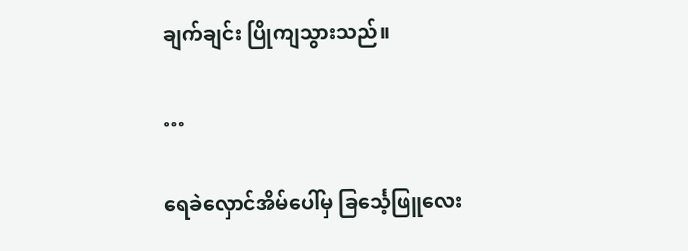ချက်ချင်း ပြိုကျသွားသည်။

…

ရေခဲလှောင်အိမ်ပေါ်မှ ခြင်္သေ့ဖြူလေး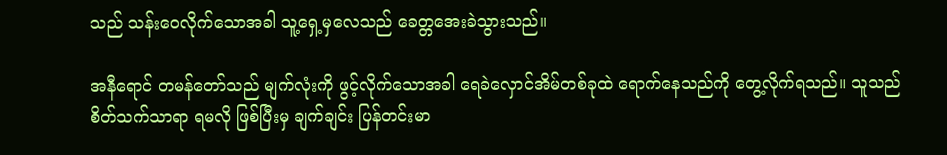သည် သန်းဝေလိုက်သောအခါ သူ့ရှေ့မှလေသည် ခေတ္တအေးခဲသွားသည်။

အနီရောင် တမန်တော်သည် မျက်လုံးကို ဖွင့်လိုက်သောအခါ ရေခဲလှောင်အိမ်တစ်ခုထဲ ရောက်နေသည်ကို တွေ့လိုက်ရသည်။ သူသည် စိတ်‌သက်သာရာ ရမလို ဖြစ်ပြီးမှ ချက်ချင်း ပြန်တင်းမာ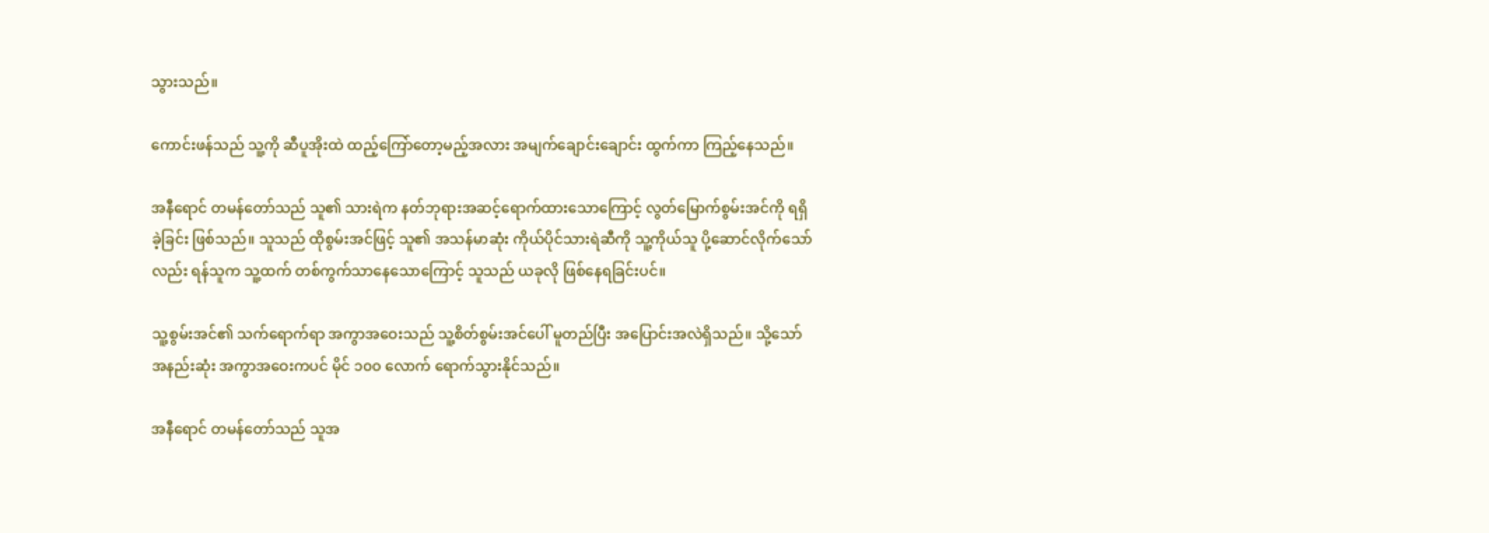သွားသည်။

ကောင်းဖန်သည် သူ့ကို ဆီပူအိုးထဲ ထည့်ကြော်တော့မည့်အလား အမျက်ချောင်းချောင်း ထွက်ကာ ကြည့်နေသည်။

အနီရောင် တမန်တော်သည် သူ၏ သားရဲက နတ်ဘုရားအဆင့်ရောက်ထားသောကြောင့် လွတ်မြောက်စွမ်းအင်ကို ရရှိခဲ့ခြင်း ဖြစ်သည်။ သူသည် ထိုစွမ်းအင်ဖြင့် သူ၏ အသန်မာဆုံး ကိုယ်ပိုင်သားရဲဆီကို သူ့ကိုယ်သူ ပို့ဆောင်လိုက်သော်လည်း ရန်သူက သူ့ထက် တစ်ကွက်သာနေသောကြောင့် သူသည် ယခုလို ဖြစ်နေရခြင်းပင်။

သူ့စွမ်းအင်၏ သက်ရောက်ရာ အကွာအဝေးသည် သူ့စိတ်စွမ်းအင်ပေါ် မူတည်ပြီး အပြောင်းအလဲရှိသည်။ သို့သော် အနည်းဆုံး အကွာအဝေးကပင် မိုင် ၁၀၀ လောက် ရောက်သွားနိုင်သည်။

အနီရောင် တမန်တော်သည် သူအ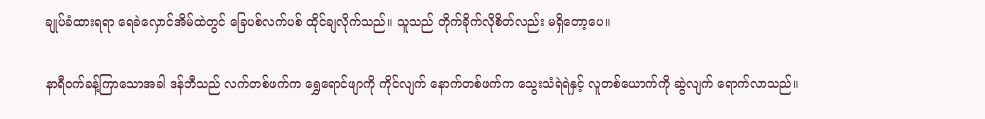ချုပ်ခံထားရရာ ရေခဲလှောင်အိမ်ထဲတွင် ခြေပစ်လက်ပစ် ထိုင်ချလိုက်သည်။ သူသည် တိုက်ခိုက်လိုစိတ်လည်း မရှိတော့ပေ။

နာရီ၀က်ခန့်ကြာသောအခါ ဒန်ဘီသည် လက်တစ်ဖက်က ရွှေရောင်ဖျာကို ကိုင်လျက် နောက်တစ်ဖက်က သွေးသံရဲရဲနှင့် လူတစ်ယောက်ကို ဆွဲလျက် ရောက်လာသည်။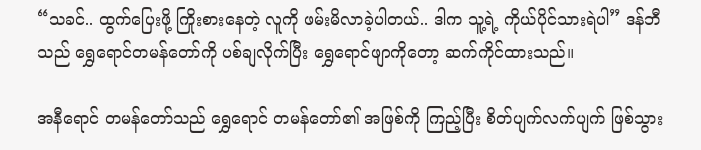“သခင်.. ထွက်ပြေးဖို့ ကြိုးစားနေတဲ့ လူကို ဖမ်းမိလာခဲ့ပါတယ်.. ဒါက သူ့ရဲ့ ကိုယ်ပိုင်သားရဲပါ” ဒန်ဘီသည် ရွှေရောင်တမန်တော်ကို ပစ်ချလိုက်ပြီး‌ ရွှေရောင်ဖျာကိုတော့ ဆက်ကိုင်ထားသည်။

အနီရောင် တမန်တော်သည် ရွှေရောင် တမန်တော်၏ အဖြစ်ကို ကြည့်ပြီး စိတ်ပျက်လက်ပျက် ဖြစ်သွား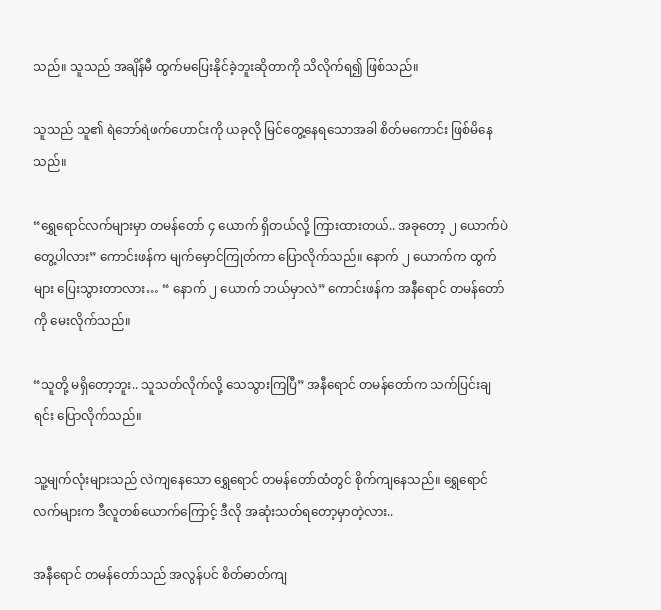သည်။ သူသည် အချိန်မီ ထွက်မပြေးနိုင်ခဲ့ဘူးဆိုတာကို သိလိုက်ရ၍ ဖြစ်သည်။

သူသည် သူ၏ ရဲဘော်ရဲဖက်ဟောင်းကို ယခုလို ‌မြင်တွေ့နေရသောအခါ စိတ်မကောင်း ဖြစ်မိနေသည်။

“ရွှေရောင်လက်များမှာ တမန်တော် ၄ ယောက် ရှိတယ်လို့ ကြားထားတယ်.. အခုတော့ ၂ ယောက်ပဲ တွေ့ပါလား” ကောင်းဖန်က မျက်မှောင်ကြုတ်ကာ ပြောလိုက်သည်။ နောက် ၂ ယောက်က ထွက်များ ပြေးသွားတာလား… “ နောက် ၂ ယောက် ဘယ်မှာလဲ” ကောင်းဖန်က အနီရောင် တမန်တော်ကို မေးလိုက်သည်။

“သူတို့ မရှိတော့ဘူး.. သူသတ်လိုက်လို့ သေသွားကြပြီ” အနီရောင် တမန်တော်က သက်ပြင်းချရင်း ပြောလိုက်သည်။

သူ့မျက်လုံးများသည် လဲကျနေသော ရွှေရောင် တမန်တော်ထံတွင် စိုက်ကျနေသည်။ ရွှေရောင်လက်များက ဒီလူတစ်ယောက်ကြောင့် ဒီလို အဆုံးသတ်ရတော့မှာတဲ့လား..

အနီရောင် တမန်တော်သည် အလွန်ပင် စိတ်ဓာတ်ကျ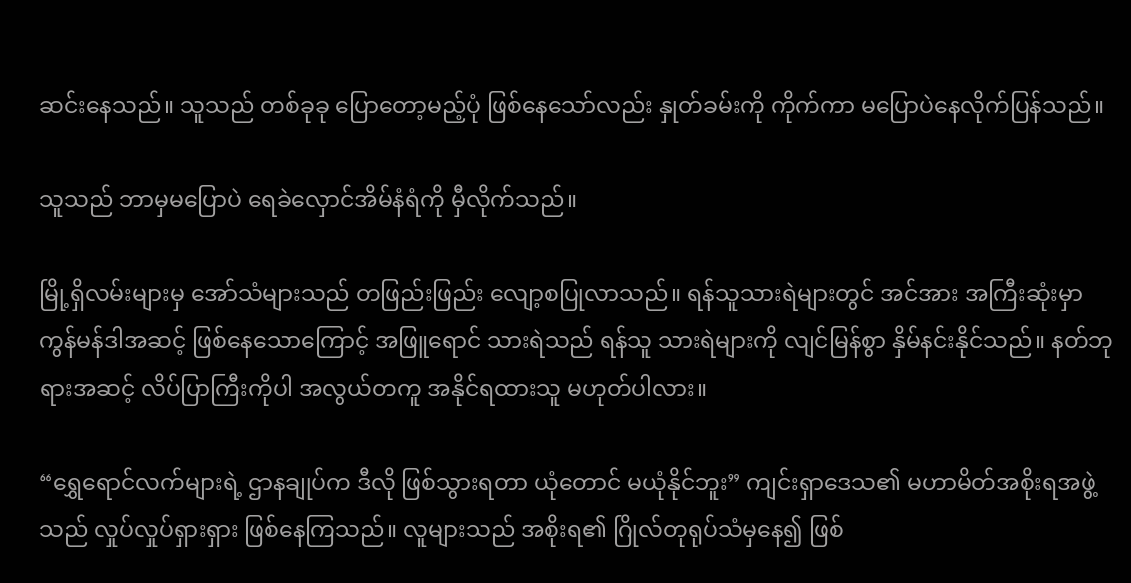ဆင်းနေသည်။ သူသည် တစ်ခုခု ပြောတော့မည့်ပုံ ဖြစ်နေသော်လည်း နှုတ်ခမ်းကို ကိုက်ကာ မပြောပဲနေလိုက်ပြန်သည်။

သူသည် ဘာမှမပြောပဲ ရေခဲလှောင်အိမ်နံရံကို မှီလိုက်သည်။

မြို့ရှိလမ်းများမှ အော်သံများသည် တဖြည်းဖြည်း လျော့စပြုလာသည်။ ရန်သူသားရဲများတွင် အင်အား အကြီးဆုံးမှာ ကွန်မန်ဒါအဆင့် ဖြစ်နေသောကြောင့် အဖြူရောင် သားရဲသည် ရန်သူ သားရဲများကို လျင်မြန်စွာ နှိမ်နင်းနိုင်သည်။ နတ်ဘုရားအဆင့် လိပ်ပြာကြီးကိုပါ အလွယ်တကူ အနိုင်ရထားသူ မဟုတ်ပါလား။

“ရွှေရောင်လက်များရဲ့ ဌာနချုပ်က ဒီလို ဖြစ်သွားရတာ ယုံတောင် မယုံနိုင်ဘူး” ကျင်းရှာဒေသ၏ မဟာမိတ်အစိုးရအဖွဲ့သည် လှုပ်လှုပ်ရှားရှား ဖြစ်နေကြသည်။ လူများသည် အစိုးရ၏ ဂြိုလ်တုရုပ်သံမှနေ၍ ဖြစ်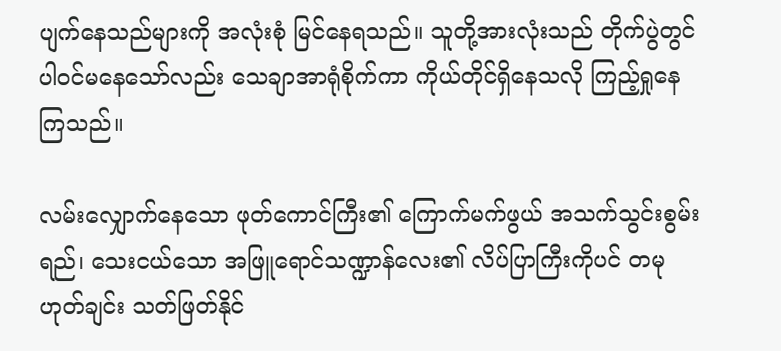ပျက်နေသည်များကို အလုံးစုံ မြင်နေရသည်။ သူတို့အားလုံးသည် တိုက်ပွဲတွင် ပါ၀င်မနေသော်လည်း သေချာအာရုံစိုက်ကာ ကိုယ်တိုင်ရှိနေသလို ကြည့်ရှုနေကြသည်။

လမ်းလျှောက်နေသော ဖုတ်ကောင်ကြီး၏ ကြောက်မက်ဖွယ် အသက်သွင်းစွမ်းရည်၊ သေးငယ်သော အဖြူရောင်သဏ္ဍာန်လေး၏ လိပ်ပြာကြီးကိုပင် တမုဟုတ်ချင်း သတ်ဖြတ်နိုင်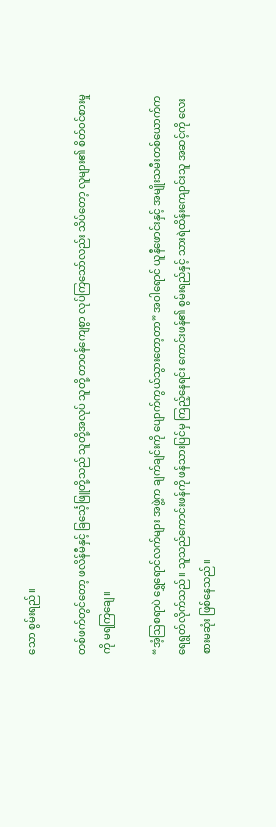သော စွမ်းရည်။

တစ်ဖက်တွင်တော့ ဖလိန်မီနှင့် ခြ‌င်္သေ့ဖြူတို့သည် သူတို့အလုပ် သူတို့ တာ၀န်ကျေစွာ လုပ်ကြသော်လည်း သိပ်တော့ လူများ၏ စိတ်၀င်စားမှုကို မရကြချေ။

“အံ့ဩစရာပဲ ရွှေရောင်လက်များ အဖွဲ့က ချက်ချင်းကို ပျောက်ကွယ်သွားတော့တာ” အဝါရောင် ယူနီဖောင်းနှင့် အမျိုးသမီးတစ်ယောက်က ရေရွတ်လိုက်သည်။ သူသည်ကောင်းဖန်ကို ဖန်သားပြင်မှ ကြည့်နေရင်း ကောင်းဖန်၏ ‌စွမ်းရည်နှင့် သားရဲထိန်းကျောင်းသူ အဆင့်ကို လေးစားမဆုံး ဖြစ်နေသည်။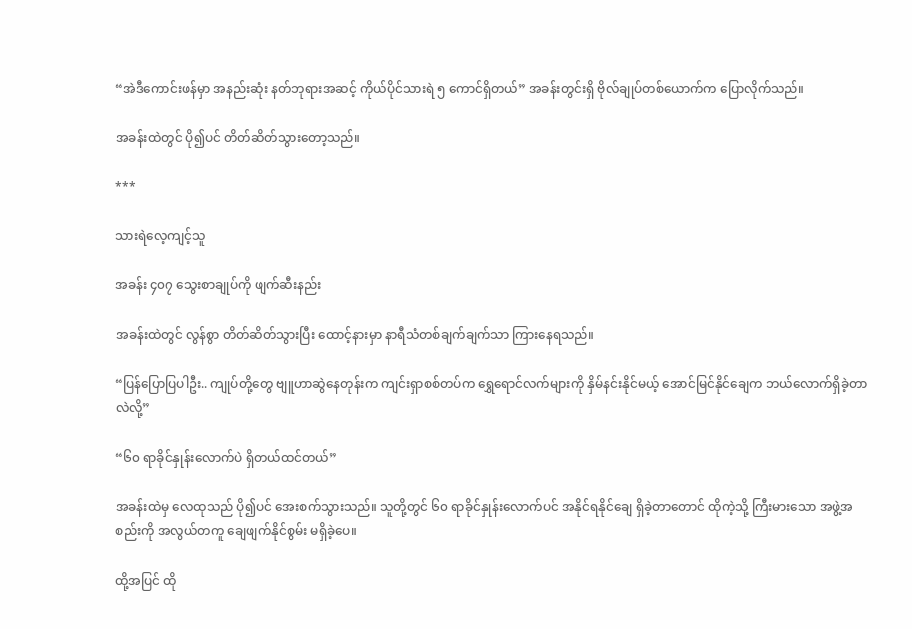“အဲဒီကောင်းဖန်မှာ အနည်းဆုံး နတ်ဘုရားအဆင့် ကိုယ်ပိုင်သားရဲ ၅ ကောင်ရှိတယ်” အခန်းတွင်းရှိ ဗိုလ်ချုပ်တစ်ယောက်က ပြောလိုက်သည်။

အခန်းထဲတွင် ပို၍ပင် တိတ်ဆိတ်သွားတော့သည်။

***

သားရဲလေ့ကျင့်သူ

အခန်း ၄၀၇ သွေးစာချုပ်ကို ဖျက်ဆီးနည်း

အခန်းထဲတွင် လွန်စွာ တိတ်ဆိတ်သွားပြီး ထောင့်နားမှာ နာရီသံတစ်ချက်ချက်သာ ကြားနေရသည်။

“ပြန်ပြောပြပါဦး.. ကျုပ်တို့တွေ ‌ဗျူဟာဆွဲနေတုန်းက ကျင်းရှာစစ်တပ်က ရွှေရောင်လက်များကို နှိမ်နင်းနိုင်မယ့် အောင်မြင်နိုင်ချေက ဘယ်လောက်ရှိခဲ့တာလဲလို့”

“၆၀ ရာခိုင်နှုန်းလောက်ပဲ ရှိတယ်ထင်တယ်”

အခန်းထဲမှ လေထုသည် ပို၍ပင် အေးစက်သွားသည်။ သူတို့တွင် ၆၀ ရာခိုင်နှုန်းလောက်ပင် အနိုင်ရနိုင်ချေ ရှိခဲ့တာတောင် ထိုကဲ့သို့ ကြီးမားသော အဖွဲ့အစည်းကို အလွယ်တကူ ချေဖျက်နိုင်စွမ်း မရှိခဲ့ပေ။

ထို့အပြင် ထို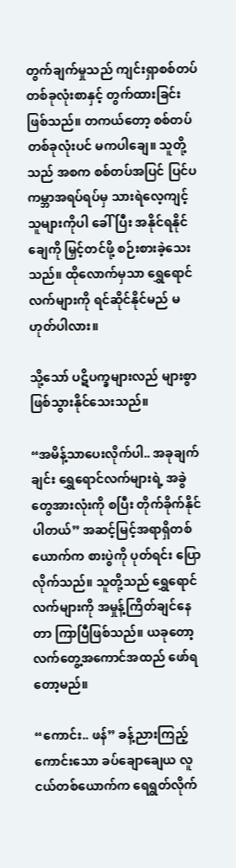တွက်ချက်မှုသည် ကျင်းရှာစစ်တပ်တစ်ခုလုံးစာနှင့် တွက်ထားခြင်း ဖြစ်သည်။ တကယ်တော့ စစ်တပ်တစ်ခုလုံးပင် မကပါချေ။ သူတို့သည် အစက စစ်တပ်အပြင် ပြင်ပ ကမ္ဘာအရပ်ရပ်မှ သားရဲလေ့ကျင့်သူများကိုပါ ခေါ်ပြီး အနိုင်ရနိုင်ချေကို မြှင့်တင်ဖို့ စဉ်းစားခဲ့သေးသည်။ ထိုလောက်မှသာ ရွှေရောင်လက်များကို ရင်ဆိုင်နိုင်မည် မဟုတ်ပါလား။

သို့သော် ပဋိပက္ခများလည် များစွာ ဖြစ်သွားနိုင်သေးသည်။

“အမိန့်သာပေးလိုက်ပါ.. အခုချက်ချင်း ရွှေရောင်လက်များရဲ့ အခွဲတွေအားလုံးကို စပြီး တိုက်ခိုက်နိုင်ပါတယ်” အဆင့်မြင့်အရာရှိတစ်ယောက်က စားပွဲကို ပုတ်ရင်း ပြောလိုက်သည်။ သူတို့သည် ရွှေရောင်လက်များကို အမှုန့်ကြိတ်ချင်နေတာ ကြာပြီဖြစ်သည်။ ယခုတော့ လက်တွေ့အကောင်အထည် ဖော်ရတော့မည်။

“ကောင်း.. ဖန်” ခန့်ညားကြည့်ကောင်းသော ခပ်ချောချေယ လူငယ်တစ်ယောက်က ရေရွတ်လိုက်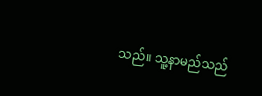သည်။ သူ့နာမည်သည်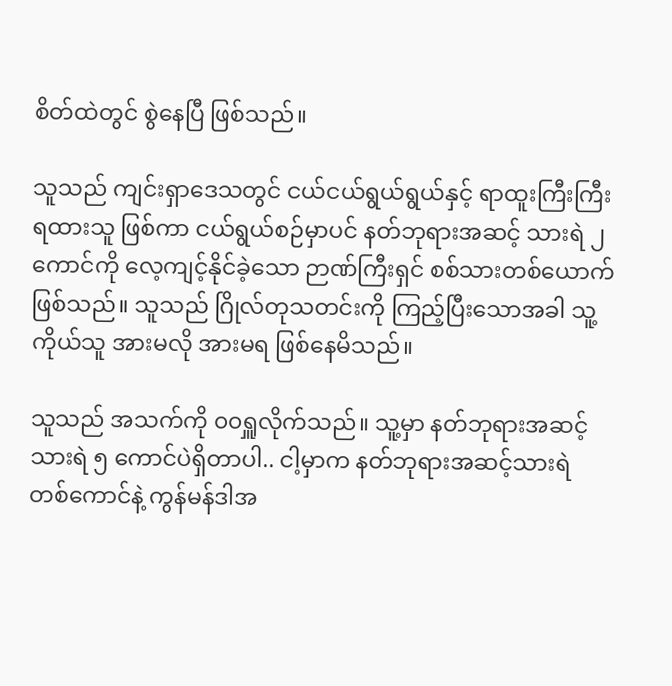စိတ်ထဲတွင် စွဲနေပြီ ဖြစ်သည်။

သူသည် ကျင်းရှာဒေသတွင် ငယ်ငယ်ရွယ်ရွယ်နှင့် ရာထူးကြီးကြီး ရထားသူ ဖြစ်ကာ ငယ်ရွယ်စဉ်မှာပင် နတ်ဘုရားအဆင့် သားရဲ ၂ ကောင်ကို လေ့ကျင့်နိုင်ခဲ့သော ဉာဏ်ကြီးရှင် စစ်သားတစ်ယောက် ဖြစ်သည်။ သူသည် ဂြိုလ်တုသတင်းကို ကြည့်ပြီးသောအခါ သူ့ကိုယ်သူ အားမလို အားမရ ဖြစ်နေမိသည်။

သူသည် အသက်ကို ၀၀ရှူလိုက်သည်။ သူ့မှာ နတ်ဘုရားအဆင့် သားရဲ ၅ ကောင်ပဲရှိတာပါ.. ငါ့မှာက နတ်ဘုရားအဆင့်သားရဲ တစ်ကောင်နဲ့ ကွန်မန်ဒါအ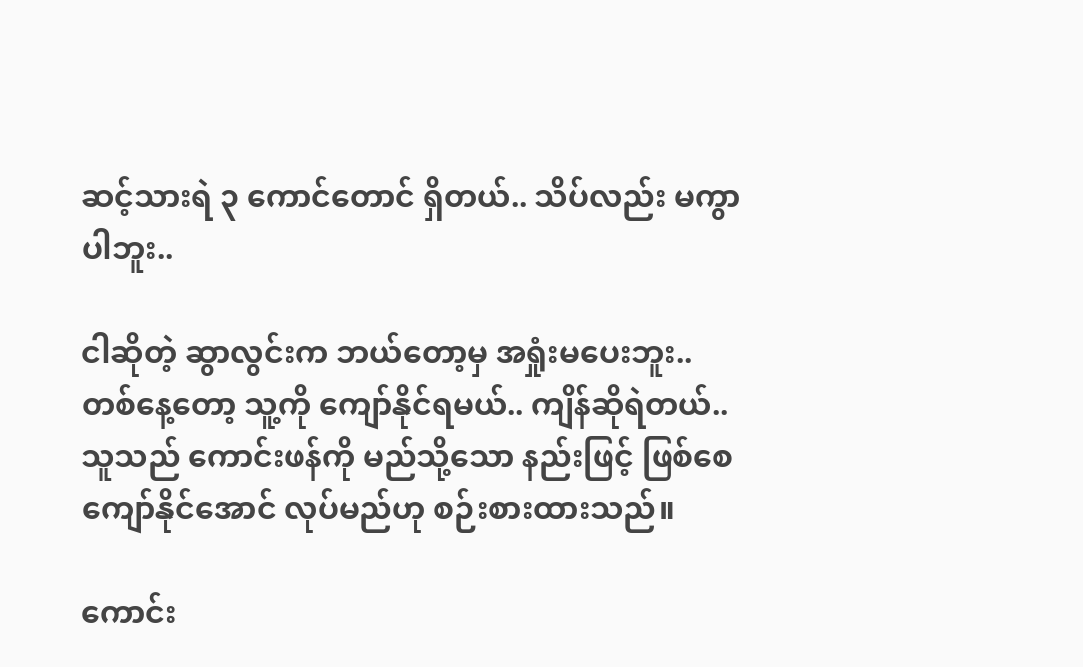ဆင့်သားရဲ ၃ ကောင်တောင် ရှိတယ်.. သိပ်လည်း မကွာပါဘူး..

ငါဆိုတဲ့ ဆွာလွင်းက ဘယ်တော့မှ အရှုံးမပေးဘူး.. တစ်နေ့တော့ သူ့ကို ကျော်နိုင်ရမယ်.. ကျိန်ဆိုရဲတယ်.. သူသည် ကောင်းဖန်ကို မည်သို့သော နည်းဖြင့် ဖြစ်စေ ကျော်နိုင်အောင် လုပ်မည်ဟု စဉ်းစားထားသည်။

ကောင်း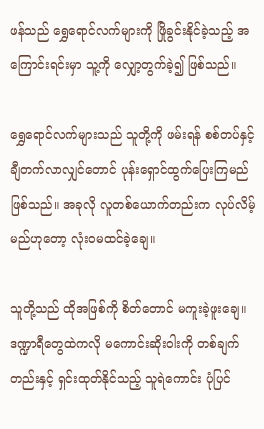ဖန်သည် ရွှေရောင်လက်များကို ဖြိုခွင်းနိုင်ခဲ့သည့် အကြောင်းရင်းမှာ သူ့ကို လျှော့တွက်ခဲ့၍ ဖြစ်သည်။

ရွှေရောင်လက်များသည် သူတို့ကို ဖမ်းရန် စစ်တပ်နှင့် ချီတက်လာလျှင်တောင် ပုန်းရှောင်ထွက်ပြေးကြမည် ဖြစ်သည်။ အခုလို လူတစ်ယောက်တည်းက လုပ်လိမ့်မည်ဟုတော့ လုံး၀မထင်ခဲ့ချေ။

သူတို့သည် ထိုအဖြစ်ကို စိတ်တောင် မကူးခဲ့ဖူးချေ။ ဒဏ္ဍာရီတွေထဲကလို မကောင်းဆိုးဝါးကို တစ်ချက်တည်းနှင့် ရှင်းထုတ်နိုင်သည့် သူရဲကောင်း ပုံပြင်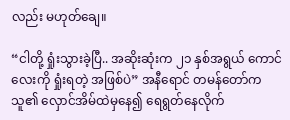လည်း မဟုတ်ချေ။

“ငါတို့ ရှုံးသွားခဲ့ပြီ.. အဆိုးဆုံးက ၂၁ နှစ်အရွယ် ကောင်လေးကို ရှုံးရတဲ့ အဖြစ်ပဲ” အနီရောင် တမန်တော်က သူ၏ လှောင်အိမ်ထဲမှနေ၍ ရေရွတ်နေလိုက်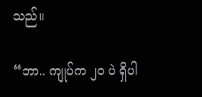သည်။

“ဘာ.. ကျုပ်က ၂၀ ပဲ ရှိပါ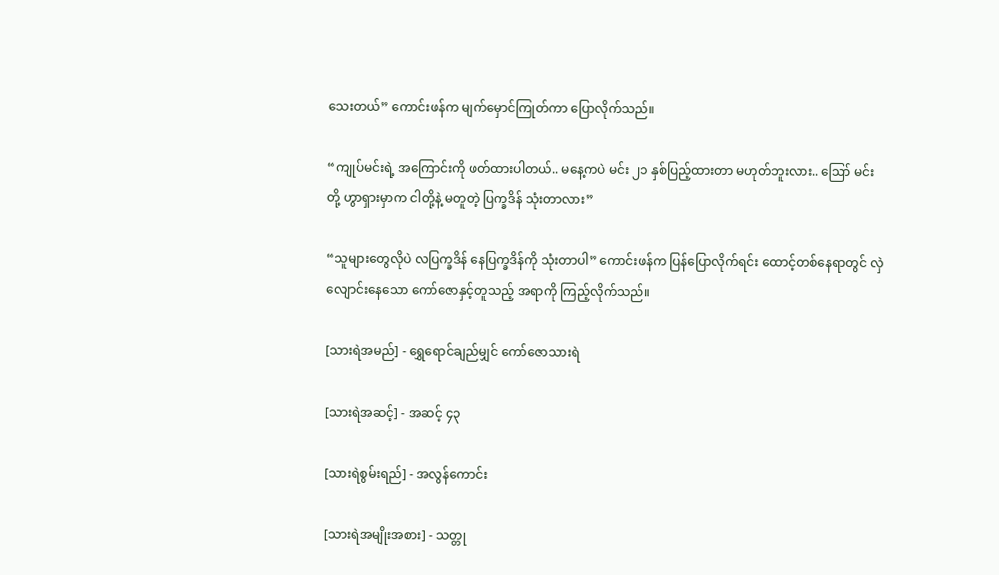သေးတယ်” ကောင်းဖန်က မျက်မှောင်ကြုတ်ကာ ပြောလိုက်သည်။

“ကျုပ်မင်းရဲ့ အကြောင်းကို ဖတ်ထားပါတယ်.. မနေ့ကပဲ မင်း ၂၁ နှစ်ပြည့်ထားတာ မဟုတ်ဘူးလား.. ဪ မင်းတို့ ဟွာရှားမှာက ငါတို့နဲ့ မတူတဲ့ ပြက္ခဒိန် သုံးတာလား”

“သူများတွေလိုပဲ လပြက္ခဒိန် နေပြက္ခဒိန်ကို သုံးတာပါ” ကောင်းဖန်က ပြန်ပြောလိုက်ရင်း ထောင့်တစ်နေရာတွင် လှဲလျောင်းနေသော ကော်ဇောနှင့်တူသည့် အရာကို ကြည့်လိုက်သည်။

[သားရဲအမည်] - ရွှေရောင်ချည်မျှင် ကော်ဇောသားရဲ

[သားရဲအဆင့်] - အဆင့် ၄၃

[သားရဲစွမ်းရည်] - အလွန်ကောင်း

[သားရဲအမျိုးအစား] - သတ္တု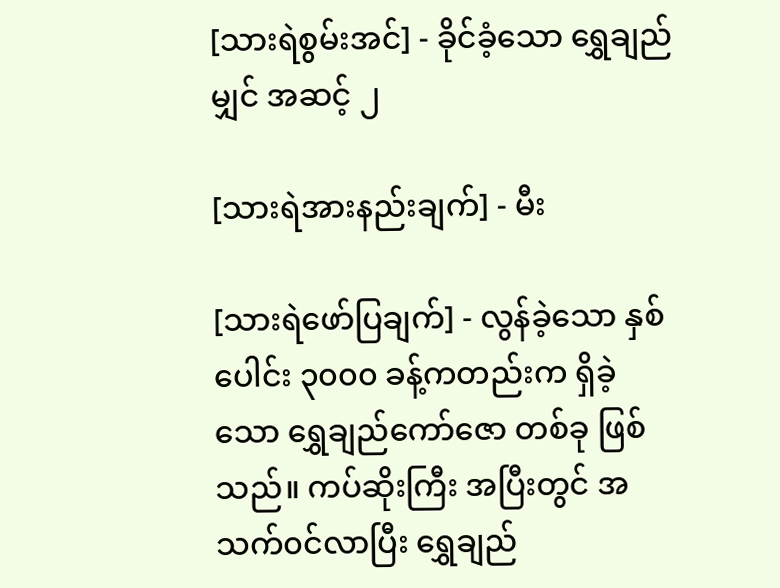[သားရဲစွမ်းအင်] - ခိုင်ခံ့သော ရွှေချည်မျှင် အဆင့် ၂

[သားရဲအားနည်းချက်] - မီး

[သားရဲ‌ဖော်ပြချက်] - လွန်ခဲ့သော နှစ်ပေါင်း ၃၀၀၀ ခန့်ကတည်းက ရှိခဲ့သော ရွှေချည်ကော်ဇော တစ်ခု ဖြစ်သည်။ ကပ်ဆိုးကြီး အပြီးတွင် အသက်၀င်လာပြီး ရွှေချည်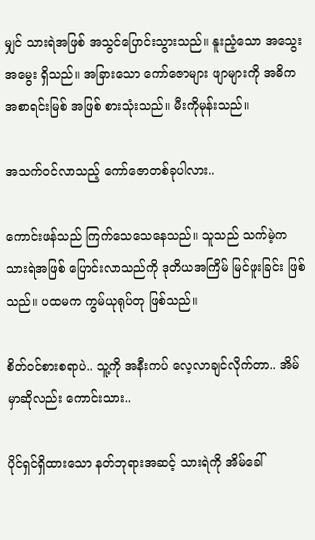မျှင် သားရဲအဖြစ် အသွင်ပြောင်းသွားသည်။ နူးညံ့သော အသွေးအမွေး ရှိသည်။ အခြားသော ကော်ဇောများ ဖျာများကို အဓိက အစာရင်းမြစ် အဖြစ် စားသုံးသည်။ မီးကိုမုန်းသည်။

အသက်၀င်လာသည့် ကော်ဇောတစ်ခုပါလား..

ကောင်းဖန်သည် ကြက်သေသေနေသည်။ သူသည် သက်မဲ့က သားရဲအဖြစ် ပြောင်းလာသည်ကို ဒုတိယအကြိမ် မြင်ဖူးခြင်း ဖြစ်သည်။ ပထမက ကွမ်ယုရုပ်တု ဖြစ်သည်။

စိတ်၀င်စားစရာပဲ.. သူ့ကို အနီးကပ် လေ့လာချင်လိုက်တာ.. အိမ်မှာဆိုလည်း ကောင်းသား..

ပိုင်ရှင်ရှိထားသော နတ်ဘုရားအဆင့် သားရဲကို အိမ်ခေါ်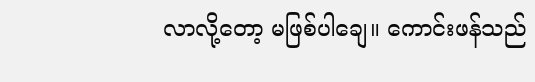လာလို့တော့ မဖြစ်ပါချေ။ ကောင်းဖန်သည်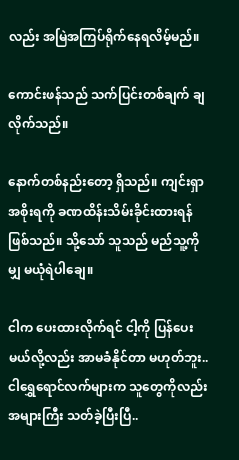လည်း အမြဲအကြပ်ရိုက်နေရလိမ့်မည်။

ကောင်းဖန်သည် သက်ပြင်းတစ်ချက် ချလိုက်သည်။

နောက်တစ်‌နည်းတော့ ရှိသည်။ ကျင်းရှာ အစိုးရကို ခဏထိန်းသိမ်းခိုင်းထားရန် ဖြစ်သည်။ သို့သော် သူသည် မည်သူ့ကိုမျှ မယုံရဲပါချေ။

ငါက ပေးထားလိုက်ရင် ငါ့ကို ပြန်ပေးမယ်လို့လည်း အာမခံနိုင်တာ မဟုတ်ဘူး.. ငါရွှေရောင်လက်များက သူတွေကိုလည်း အများကြီး သတ်ခဲ့ပြီးပြီ..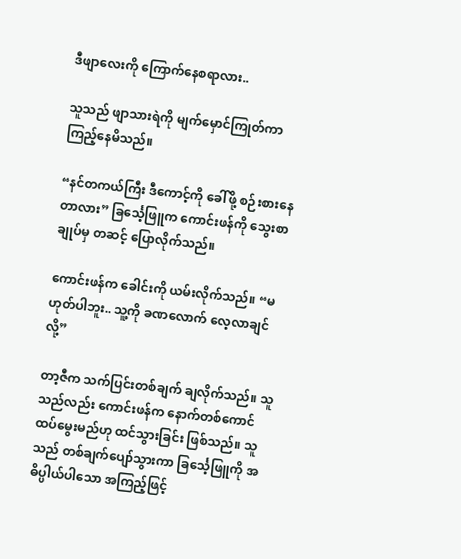ဒီဖျာလေးကို ကြောက်နေစရာလား..

သူသည် ဖျာသားရဲကို မျက်မှောင်ကြုတ်ကာ ကြည့်နေမိသည်။

“နင်တကယ်ကြီး ဒီကောင့်ကို ခေါ်ဖို့ စဉ်းစားနေတာလား” ခြ‌င်္သေ့ဖြူက ကောင်းဖန်ကို သွေးစာချုပ်မှ တဆင့် ပြောလိုက်သည်။

ကောင်းဖန်က ခေါင်းကို ယမ်းလိုက်သည်။ “မဟုတ်ပါဘူး.. သူ့ကို ခဏလောက် လေ့လာချင်လို့”

တာ့ဇီက သက်ပြင်းတစ်ချက် ချလိုက်သည်။ သူသည်လည်း ကောင်းဖန်က နောက်တစ်ကောင် ထပ်မွေးမည်ဟု ထင်သွားခြင်း ဖြစ်သည်။ သူသည် တစ်ချက်ပျော်သွားကာ ခြင်္သေ့ဖြူကို အဓိပ္ပါယ်ပါသော အကြည့်ဖြင့်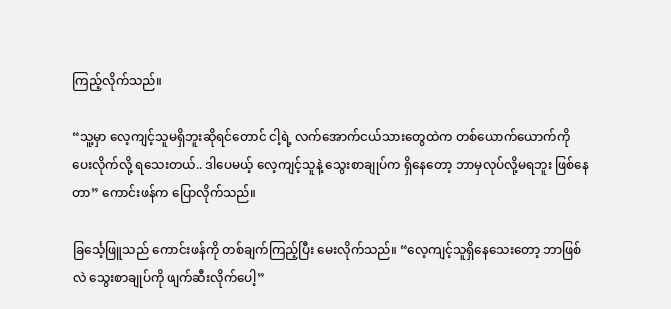ကြည့်လိုက်သည်။

“သူ့မှာ လေ့ကျင့်သူမရှိဘူးဆိုရင်တောင် ငါ့ရဲ့ လက်အောက်ငယ်သားတွေထဲက တစ်ယောက်ယောက်ကို ပေးလိုက်လို့ ရသေးတယ်.. ဒါပေမယ့် လေ့ကျင့်သူနဲ့ သွေးစာချုပ်က ရှိနေတော့ ဘာမှလုပ်လို့မရဘူး ဖြစ်နေတာ” ကောင်းဖန်က ပြောလိုက်သည်။

ခြင်္သေ့ဖြူသည် ကောင်းဖန်ကို တစ်ချက်ကြည့်ပြီး မေးလိုက်သည်။ “လေ့ကျင့်သူရှိနေသေးတော့ ဘာဖြစ်လဲ သွေးစာချုပ်ကို ဖျက်ဆီးလိုက်ပေါ့”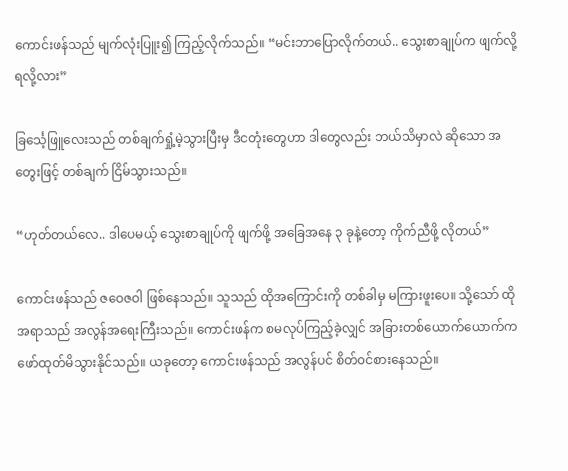ကောင်းဖန်သည် မျက်လုံးပြူး၍ ကြည့်လိုက်သည်။ “မင်းဘာပြောလိုက်တယ်.. သွေးစာချုပ်က ဖျက်လို့ရလို့လား”

ခြင်္သေ့ဖြူလေးသည် တစ်ချက်ရှုံ့မဲ့သွားပြီးမှ ဒီငတုံးတွေဟာ ဒါတွေလည်း ဘယ်သိမှာလဲ ဆိုသော အတွေးဖြင့် တစ်ချက် ငြိမ်သွားသည်။

“ဟုတ်တယ်လေ.. ဒါပေမယ့် သွေးစာချုပ်ကို ဖျက်ဖို့ အခြေအနေ ၃ ခုနဲ့တော့ ကိုက်ညီဖို့ လိုတယ်”

ကောင်းဖန်သည် ဇဝေဇဝါ ဖြစ်နေသည်။ သူသည် ထိုအကြောင်းကို တစ်ခါမှ မကြားဖူးပေ။ သို့သော် ထိုအရာသည် အလွန်အရေးကြီးသည်။ ကောင်းဖန်က စမလုပ်ကြည့်ခဲ့လျှင် အခြားတစ်ယောက်ယောက်က ဖော်ထုတ်မိသွားနိုင်သည်။ ယခုတော့ ကောင်းဖန်သည် အလွန်ပင် စိတ်၀င်စားနေသည်။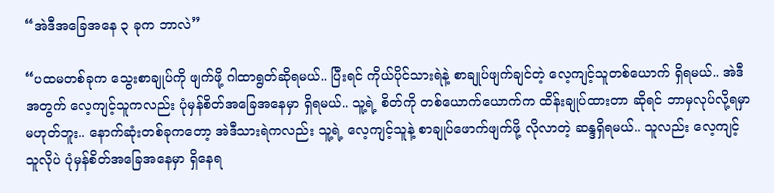“အဲဒီအခြေအနေ ၃ ခုက ဘာလဲ”

“ပထမတစ်ခုက သွေးစာချုပ်ကို ဖျက်ဖို့ ဂါထာရွတ်ဆိုရမယ်.. ပြီးရင် ကိုယ်ပိုင်သားရဲနဲ့ စာချုပ်ဖျက်ချင်တဲ့ လေ့ကျင့်သူတစ်ယောက် ရှိရမယ်.. အဲဒီအတွက် လေ့ကျင့်သူကလည်း ပုံမှန်စိတ်အခြေအနေမှာ ရှိရမယ်.. သူ့ရဲ့ စိတ်ကို တစ်ယောက်ယောက်က ထိန်းချုပ်ထားတာ ဆိုရင် ဘာမှလုပ်လို့ရမှာ မဟုတ်ဘူး.. နောက်ဆုံးတစ်ခုကတော့ အဲဒီသားရဲကလည်း သူ့ရဲ့ လေ့ကျင့်သူနဲ့ စာချုပ်ဖောက်ဖျက်ဖို့ လိုလာတဲ့ ဆန္ဒရှိရမယ်.. သူလည်း လေ့ကျင့်သူလိုပဲ ပုံမှန်စိတ်အခြေအနေမှာ ရှိနေရ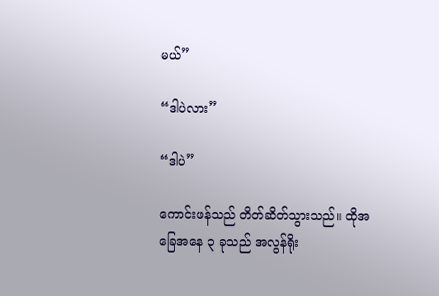မယ်”

“ဒါပဲလား”

“ဒါပဲ”

ကောင်းဖန်သည် တိတ်ဆိတ်သွားသည်။ ထိုအခြေအနေ ၃ ခုသည် အလွန်ရိုး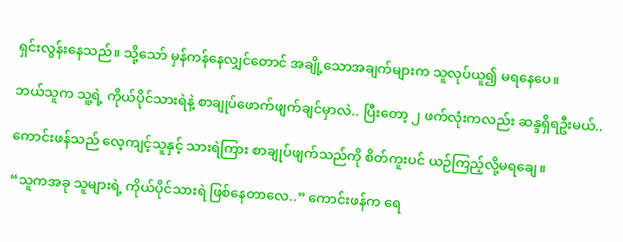ရှင်းလွန်းနေသည်။ သို့သော် မှန်ကန်နေလျှင်တောင် အချို့သောအချက်များက သူလုပ်ယူ၍ မရနေပေ။

ဘယ်သူက သူ့ရဲ့ ကိုယ်ပိုင်သားရဲနဲ့ စာချုပ်ဖောက်ဖျက်ချင်မှာလဲ.. ပြီးတော့ ၂ ဖက်လုံးကလည်း ဆန္ဒရှိရဦးမယ်..

ကောင်းဖန်သည် လေ့ကျင့်သူနှင့် သားရဲကြား စာချုပ်ဖျက်သည်ကို စိတ်ကူးပင် ယဉ်ကြည့်လို့မရချေ။

“သူကအခု သူများရဲ့ ကိုယ်ပိုင်သားရဲ ဖြစ်နေတာလေ..” ကောင်းဖန်က ရေ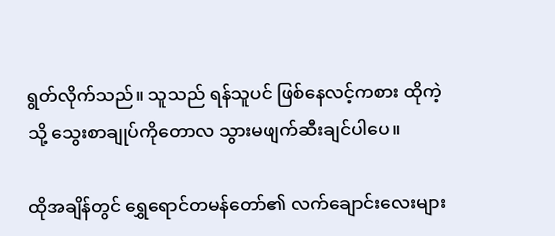ရွတ်လိုက်သည်။ သူသည် ရန်သူပင် ဖြစ်နေလင့်ကစား ထိုကဲ့သို့ သွေးစာချုပ်ကိုတောလ သွားမဖျက်ဆီးချင်ပါပေ။

ထိုအချိန်တွင် ရွှေရောင်တမန်တော်၏ လက်ချောင်းလေးများ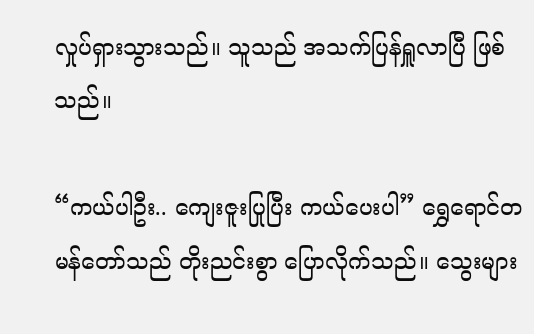လှုပ်ရှားသွားသည်။ သူသည် အသက်ပြန်ရှူလာပြီ ဖြစ်သည်။

“ကယ်ပါဦး.. ကျေးဇူးပြုပြီး ကယ်ပေးပါ” ရွှေရောင်တမန်တော်သည် တိုးညင်းစွာ ပြောလိုက်သည်။ သွေးများ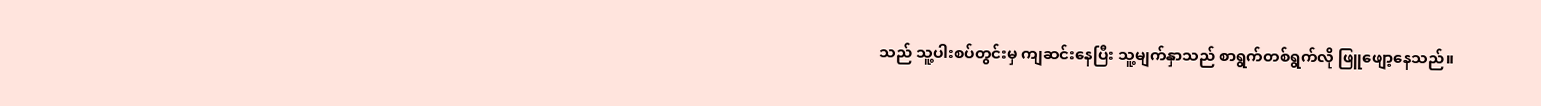သည် သူ့ပါးစပ်တွင်းမှ ကျဆင်းနေပြီး သူ့မျက်နှာသည် စာရွက်တစ်ရွက်လို ဖြူဖျော့နေသည်။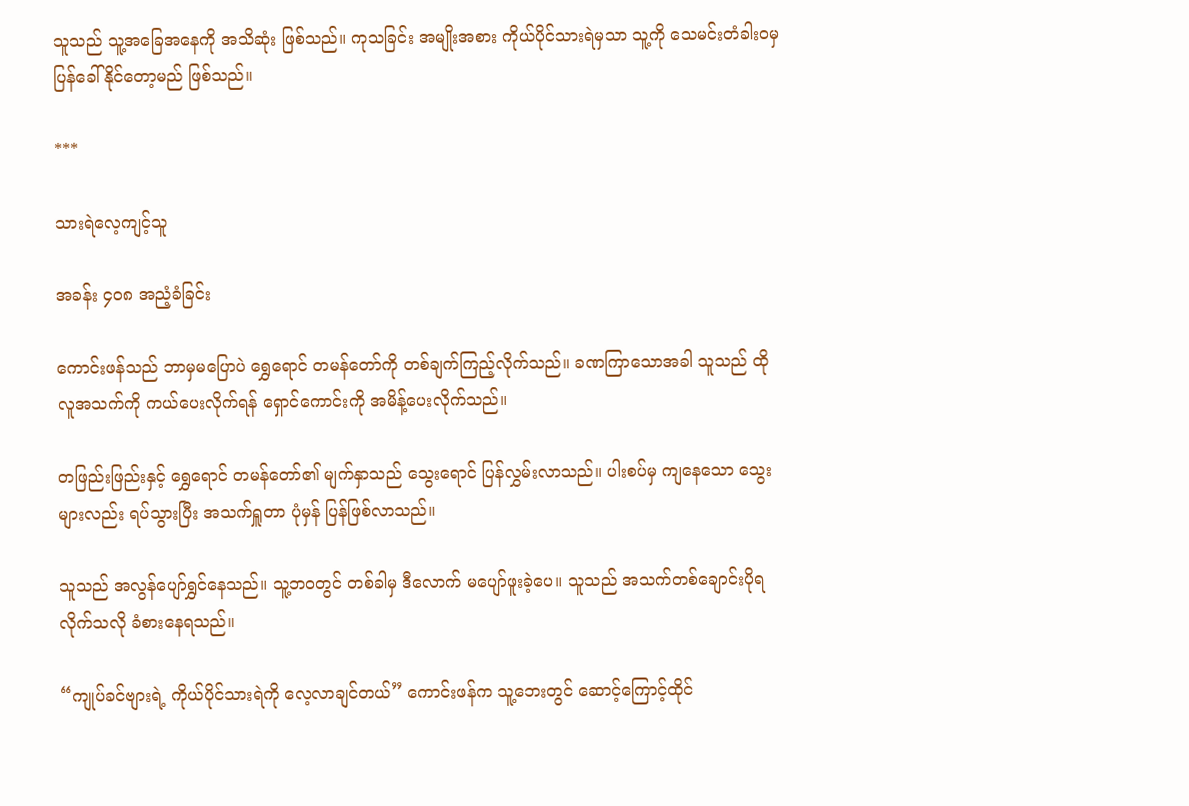သူသည် သူ့အခြေအနေကို အသိဆုံး ဖြစ်သည်။ ကုသခြင်း အမျိုးအစား ကိုယ်ပိုင်သားရဲမှသာ သူ့ကို သေမင်းတံခါး၀မှ ပြန်ခေါ်နိုင်တော့မည် ဖြစ်သည်။

***

သားရဲလေ့ကျင့်သူ

အခန်း ၄၀၈ အညံ့ခံခြင်း

ကောင်းဖန်သည် ဘာမှမပြောပဲ ရွှေရောင် တမန်တော်ကို တစ်ချက်ကြည့်လိုက်သည်။ ခဏကြာသောအခါ သူသည် ထိုလူအသက်ကို ကယ်ပေးလိုက်ရန် ရှောင်ကောင်းကို အမိန့်ပေးလိုက်သည်။

တဖြည်းဖြည်းနှင့် ရွှေရောင် တမန်တော်၏ မျက်နှာသည် သွေးရောင် ပြန်လွှမ်းလာသည်။ ပါးစပ်မှ ကျနေသော သွေးများလည်း ရပ်သွားပြီး အသက်ရှူတာ ပုံမှန် ပြန်ဖြစ်လာသည်။

သူသည် အလွန်ပျော်ရွှင်နေသည်။ သူ့ဘ၀တွင် တစ်ခါမှ ဒီလောက် မပျော်ဖူးခဲ့ပေ။ သူသည် အသက်တစ်ချောင်းပိုရလိုက်သလို ခံစားနေရသည်။

“ကျုပ်ခင်ဗျားရဲ့ ကိုယ်ပိုင်သားရဲကို လေ့လာချင်တယ်” ကောင်းဖန်က သူ့ဘေးတွင် ဆောင့်ကြောင့်ထိုင်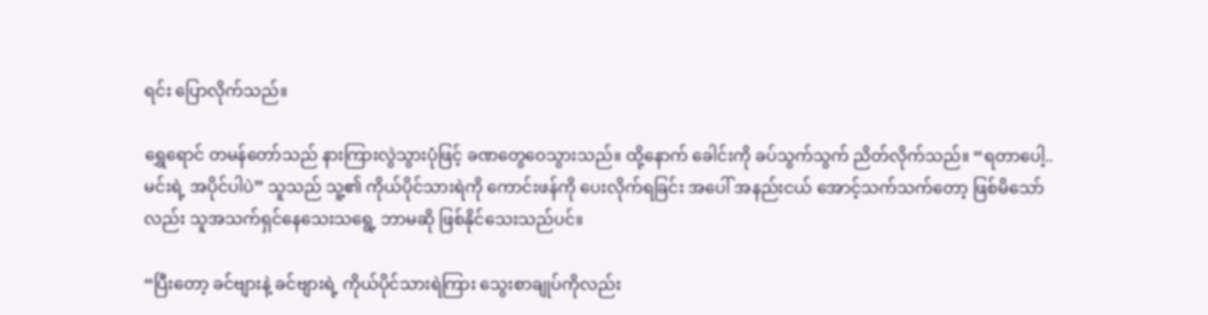ရင်း ပြောလိုက်သည်။

ရွှေရောင် တမန်တော်သည် နားကြားလွဲသွားပုံဖြင့် ခဏတွေဝေသွားသည်။ ထို့နောက် ခေါင်းကို ခပ်သွက်သွက် ညိတ်လိုက်သည်။ “ရတာပေါ့.. မင်းရဲ့ အပိုင်ပါပဲ” သူသည် သူ့၏ ကိုယ်ပိုင်သားရဲကို ကောင်းဖန်ကို ပေးလိုက်ရခြင်း အပေါ် အနည်းငယ် အောင့်သက်သက်တော့ ဖြစ်မိသော်လည်း သူအသက်ရှင်နေသေးသရွေ့ ဘာမဆို ဖြစ်နိုင်သေးသည်ပင်။

“ပြီးတော့ ခင်ဗျားနဲ့ ခင်ဗျားရဲ့ ကိုယ်ပိုင်သားရဲကြား သွေးစာချုပ်ကိုလည်း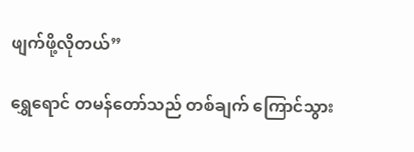ဖျက်ဖို့လိုတယ်”

ရွှေရောင် တမန်တော်သည် တစ်ချက် ကြောင်သွား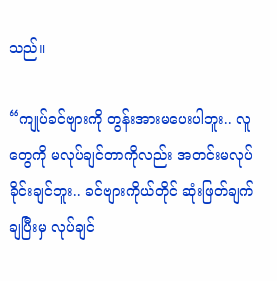သည်။

“ကျုပ်ခင်ဗျားကို တွန်းအားမပေးပါဘူး.. လူတွေကို မလုပ်ချင်တာကိုလည်း အတင်းမလုပ်ခိုင်းချင်ဘူး.. ခင်ဗျားကိုယ်တိုင် ဆုံးဖြတ်ချက်ချပြီးမှ လုပ်ချင်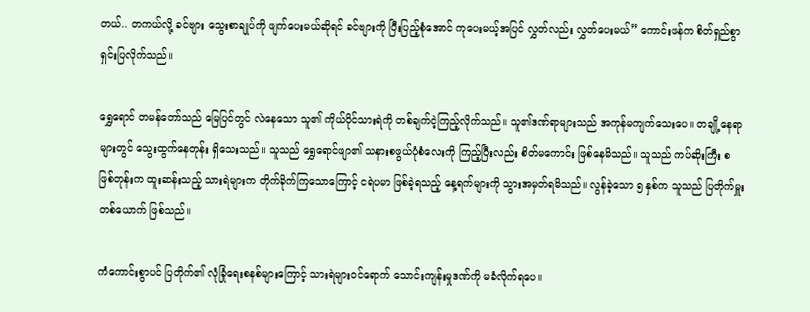တယ်.. တကယ်လို့ ခင်ဗျား သွေးစာချုပ်ကို ဖျက်ပေးမယ်ဆိုရင် ခင်ဗျားကို ပြီးပြည့်စုံအောင် ကုပေးမယ့်အပြင် လွှတ်လည်း လွှတ်ပေးမယ်” ကောင်းဖန်က စိတ်ရှည်စွာ ရှင်းပြလိုက်သည်။

ရွှေရောင် တမန်တော်သည် မြေပြင်တွင် လဲနေသော သူ၏ ကိုယ်ပိုင်သားရဲကို တစ်ချက်ငဲ့ကြည့်လိုက်သည်။ သူ၏ဒဏ်ရာများသည် အကုန်မကျက်သေးပေ။ တချို့နေရာများတွင် သွေးထွက်နေတုန်း ရှိသေးသည်။ သူသည် ရွှေရောင်ဖျာ၏ သနားစဖွယ်ပုံစံလေးကို ကြည့်ပြီးလည်း စိတ်မကောင်း ဖြစ်နေမိသည်။ သူသည် ကပ်ဆိုးကြီး စဖြစ်တုန်းက ထူးဆန်းသည့် သားရဲများက တိုက်ခိုက်ကြသောကြောင့် ငရဲပမာ ဖြစ်ခဲ့ရသည့် နေ့ရက်များကို သွားအမှတ်ရမိသည်။ လွန်ခဲ့သော ၅ နှစ်က သူသည် ပြတိုက်မှူးတစ်ယောက် ဖြစ်သည်။

ကံကောင်းစွာပင် ပြတိုက်၏ လုံခြုံရေးစနစ်များကြောင့် သားရဲများ၀င်ရောက် သောင်းကျန်းမှုဒဏ်ကို မခံလိုက်ရပေ။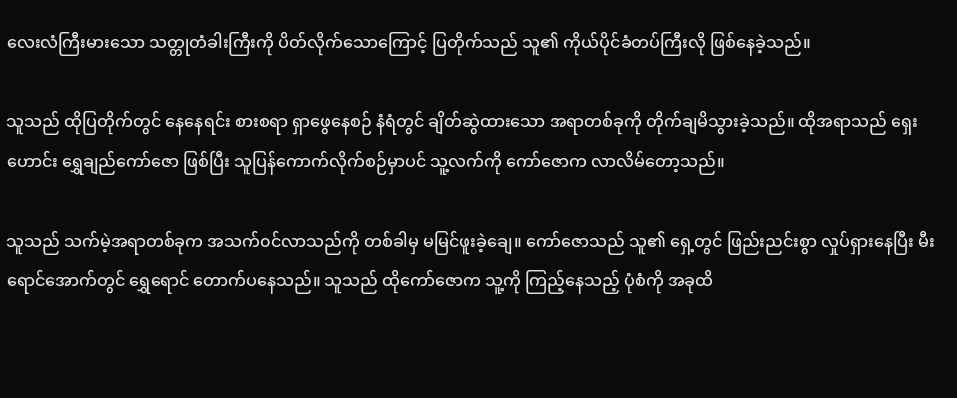လေးလံကြီးမားသော သတ္တုတံခါးကြီးကို ပိတ်လိုက်သောကြောင့် ပြတိုက်သည် သူ၏ ကိုယ်ပိုင်ခံတပ်ကြီးလို ဖြစ်နေခဲ့သည်။

သူသည် ထိုပြတိုက်တွင် နေနေရင်း စားစရာ ရှာဖွေနေစဉ် နံရံတွင် ချိတ်ဆွဲထားသော အရာတစ်ခုကို တိုက်ချမိသွားခဲ့သည်။ ထိုအရာသည် ရှေးဟောင်း ရွှေချည်ကော်ဇော ဖြစ်ပြီး သူပြန်ကောက်လိုက်စဉ်မှာပင် သူ့လက်ကို ကော်ဇောက လာလိမ်တော့သည်။

သူသည် သက်မဲ့အရာတစ်ခုက အသက်၀င်လာသည်ကို တစ်ခါမှ မမြင်ဖူးခဲ့ချေ။ ကော်ဇောသည် သူ၏ ရှေ့တွင် ဖြည်းညင်းစွာ လှုပ်ရှားနေပြီး မီးရောင်အောက်တွင် ရွှေရောင် တောက်ပနေသည်။ သူသည် ထိုကော်ဇောက သူ့ကို ကြည့်နေသည့် ပုံစံကို အခုထိ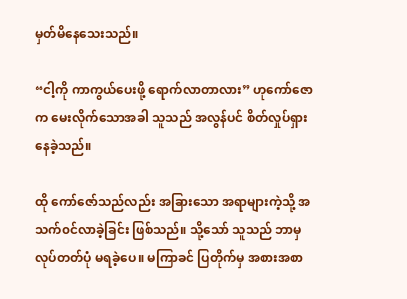မှတ်မိနေသေးသည်။

“ငါ့ကို ကာကွယ်ပေးဖို့ ရောက်လာတာလား” ဟုကော်ဇောက မေးလိုက်သောအခါ သူသည် အလွန်ပင် စိတ်လှုပ်ရှားနေခဲ့သည်။

ထို ကော်ဇော်သည်လည်း အခြားသော အရာများကဲ့သို့ အသက်၀င်လာခဲ့ခြင်း ဖြစ်သည်။ သို့သော် သူသည် ဘာမှလုပ်တတ်ပုံ မရခဲ့ပေ။ မကြာခင် ပြတိုက်မှ အစားအစာ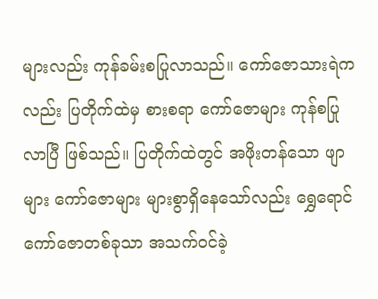များလည်း ကုန်ခမ်းစပြုလာသည်။ ကော်ဇောသားရဲကလည်း ပြတိုက်ထဲမှ စားစရာ ကော်ဇောများ ကုန်စပြုလာပြီ ဖြစ်သည်။ ပြတိုက်ထဲတွင် အဖိုးတန်သော ဖျာများ ကော်ဇောများ များစွာရှိနေသော်လည်း ရွှေရောင် ကော်ဇောတစ်ခုသာ အသက်၀င်ခဲ့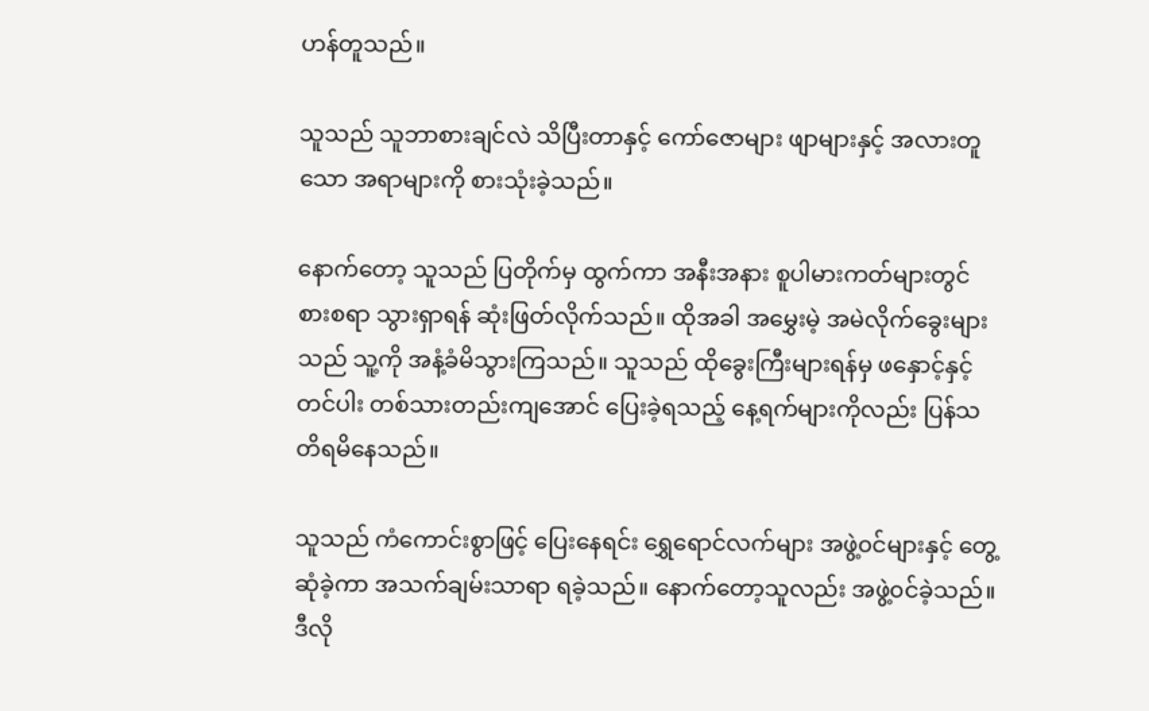ဟန်တူသည်။

သူသည် သူဘာစားချင်လဲ သိပြီးတာနှင့် ကော်ဇောများ ဖျာများနှင့် အလားတူသော အရာများကို စားသုံးခဲ့သည်။

နောက်တော့ သူသည် ပြတိုက်မှ ထွက်ကာ အနီးအနား စူပါမားကတ်များတွင် စားစရာ သွားရှာရန် ဆုံးဖြတ်လိုက်သည်။ ထိုအခါ အမွှေးမဲ့ အမဲလိုက်ခွေးများသည် သူ့ကို အနံ့ခံမိသွားကြသည်။ သူသည် ထိုခွေးကြီးများရန်မှ ‌ဖနှောင့်နှင့်တင်ပါး တစ်သားတည်းကျအောင် ပြေးခဲ့ရသည့် နေ့ရက်များကိုလည်း ပြန်သတိရမိနေသည်။

သူသည် ကံကောင်းစွာဖြင့် ပြေးနေရင်း ရွှေရောင်လက်များ အဖွဲ့၀င်များနှင့် တွေ့ဆုံခဲ့ကာ အသက်ချမ်းသာရာ ရခဲ့သည်။ နောက်တော့သူလည်း အဖွဲ့၀င်ခဲ့သည်။ ဒီလို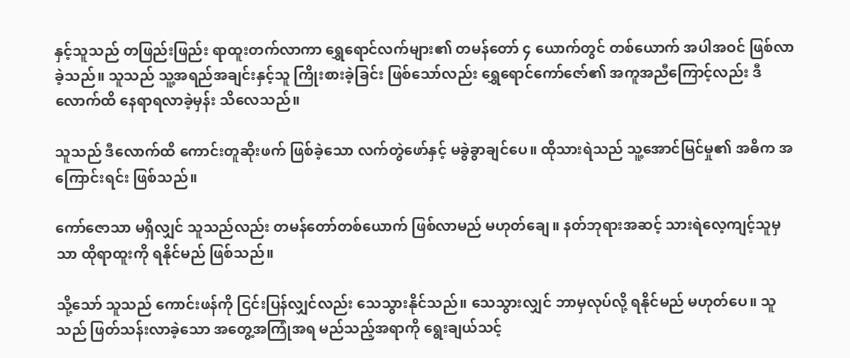နှင့်သူသည် တဖြည်းဖြည်း ရာထူးတက်လာကာ ရွှေရောင်လက်များ၏ တမန်တော် ၄ ယောက်တွင် တစ်ယောက် အပါအဝင် ဖြစ်လာခဲ့သည်။ သူသည် သူ့အရည်အချင်းနှင့်သူ ကြိုးစားခဲ့ခြင်း ဖြစ်သော်လည်း ရွှေရောင်ကော်ဇော်၏ အကူအညီကြောင့်လည်း ဒီလောက်ထိ နေရာရလာခဲ့မှန်း သိလေသည်။

သူသည် ဒီလောက်ထိ ကောင်းတူဆိုးဖက် ဖြစ်ခဲ့သော လက်တွဲဖော်နှင့် မခွဲခွာချင်ပေ။ ထိုသားရဲသည် သူ့အောင်မြင်မှု၏ အဓိက အကြောင်းရင်း ဖြစ်သည်။

ကော်ဇောသာ မရှိလျှင် သူသည်လည်း တမန်တော်တစ်ယောက် ဖြစ်လာမည် မဟုတ်ချေ။ နတ်ဘုရားအဆင့် သားရဲလေ့ကျင့်သူမှသာ ထိုရာထူးကို ရနိုင်မည် ဖြစ်သည်။

သို့သော် သူသည် ကောင်းဖန်ကို ငြင်းပြန်လျှင်လည်း သေသွားနိုင်သည်။ သေသွားလျှင် ဘာမှလုပ်လို့ ရနိုင်မည် မဟုတ်ပေ။ သူသည် ဖြတ်သန်းလာခဲ့သော အတွေ့အကြုံအရ မည်သည့်အရာကို ရွေးချယ်သင့်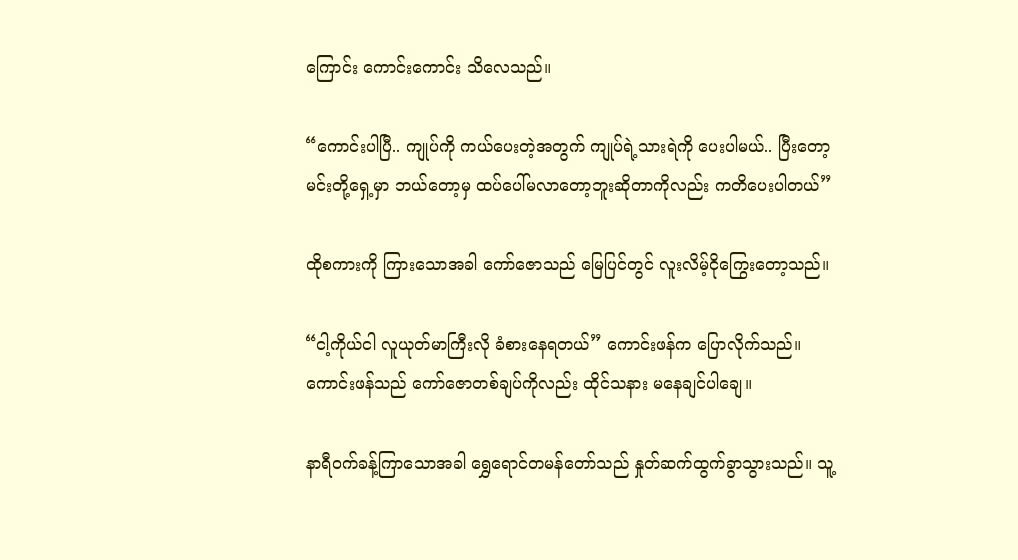ကြောင်း ကောင်းကောင်း သိလေသည်။

“ကောင်းပါပြီ.. ကျုပ်ကို ကယ်ပေးတဲ့အတွက် ကျုပ်ရဲ့သားရဲကို ပေးပါမယ်.. ပြီးတော့ မင်းတို့ရှေ့မှာ ဘယ်တော့မှ ထပ်ပေါ်မလာတော့ဘူးဆိုတာကိုလည်း ကတိပေးပါတယ်”

ထိုစကားကို ကြားသောအခါ ‌ကော်ဇောသည် မြေပြင်တွင် လူးလိမ့်ငိုကြွေးတော့သည်။

“ငါ့ကိုယ်ငါ လူယုတ်မာကြီးလို ခံစားနေရတယ်” ကောင်းဖန်က ပြောလိုက်သည်။ ကောင်းဖန်သည် ကော်ဇောတစ်ချပ်ကိုလည်း ထိုင်သနား မနေချင်ပါချေ။

နာရီ၀က်ခန့်ကြာသောအခါ ရွှေရောင်တမန်တော်သည် နှုတ်ဆက်ထွက်ခွာသွားသည်။ သူ့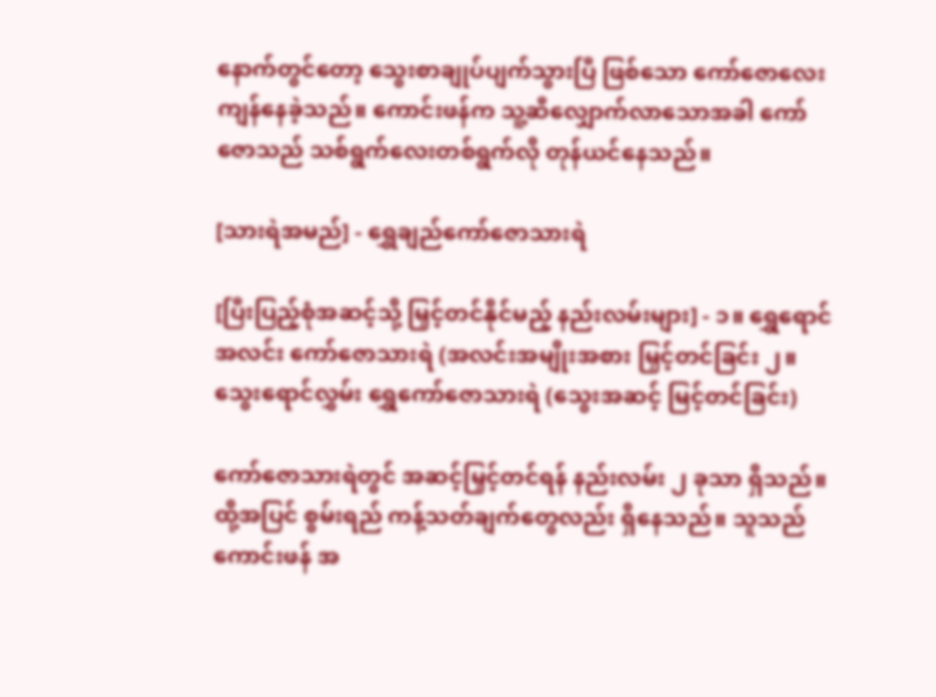နောက်တွင်တော့ သွေးစာချုပ်ပျက်သွားပြီ ဖြစ်သော ကော်ဇောလေး ကျန်နေခဲ့သည်။ ကောင်းဖန်က သူ့ဆီလျှောက်လာသောအခါ ကော်ဇောသည် သစ်ရွက်လေးတစ်ရွက်လို တုန်ယင်နေသည်။

[သားရဲအမည်] - ရွှေချည်ကော်ဇောသားရဲ

[ပြီးပြည့်စုံအဆင့်သို့ မြှင့်တင်နိုင်မည့် နည်းလမ်းများ] - ၁။ ရွှေရောင်အလင်း ကော်ဇောသားရဲ (အလင်းအမျိုးအစား မြှင့်တင်ခြင်း ၂။ သွေးရောင်လွှမ်း ရွှေကော်ဇောသားရဲ (သွေးအဆင့် မြင့်တင်ခြင်း)

ကော်ဇောသားရဲတွင် အဆင့်မြှင့်တင်ရန် နည်းလမ်း ၂ ခုသာ ရှိသည်။ ထို့အပြင် စွမ်းရည် ကန့်သတ်ချက်တွေလည်း ရှိနေသည်။ သူသည် ကောင်းဖန် အ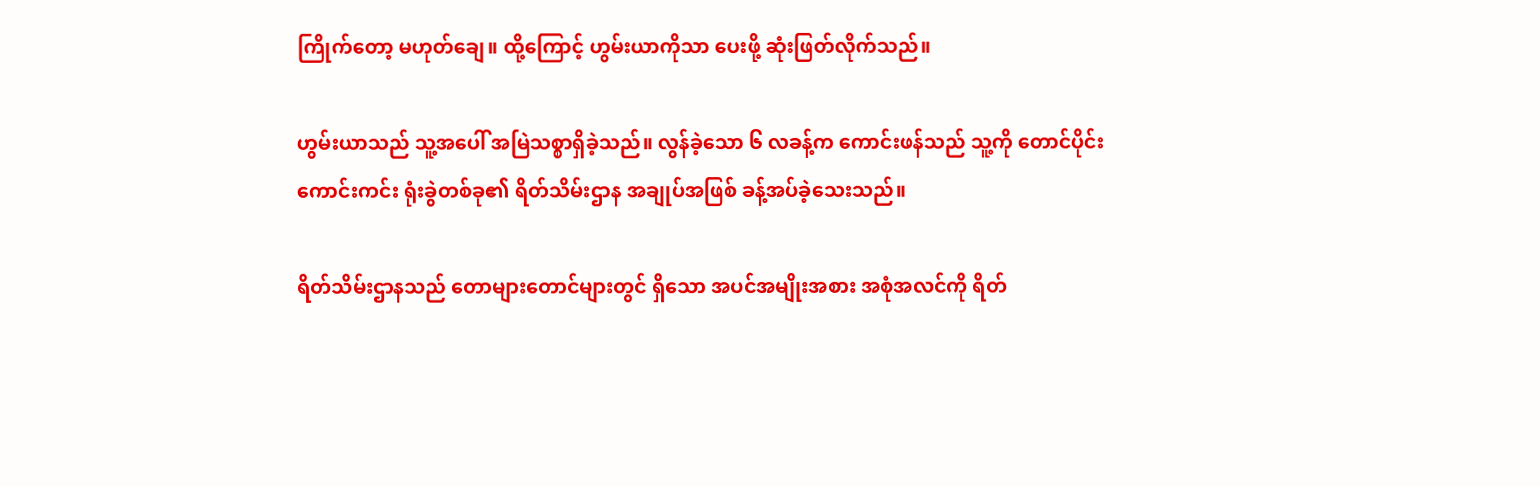ကြိုက်တော့ မဟုတ်ချေ။ ထို့ကြောင့် ဟွမ်းယာကိုသာ ပေးဖို့ ဆုံးဖြတ်လိုက်သည်။

ဟွမ်းယာသည် သူ့အပေါ် အမြဲသစ္စာရှိခဲ့သည်။ လွန်ခဲ့သော ၆ လခန့်က ကောင်းဖန်သည် ‌သူ့ကို တောင်ပိုင်းကောင်းကင်း ရုံးခွဲတစ်ခု၏ ရိတ်သိမ်းဌာန အချုပ်အဖြစ် ခန့်အပ်ခဲ့သေးသည်။

ရိတ်သိမ်းဌာနသည် တောများတောင်များတွင် ရှိသော အပင်အမျိုးအစား အစုံအလင်ကို ရိတ်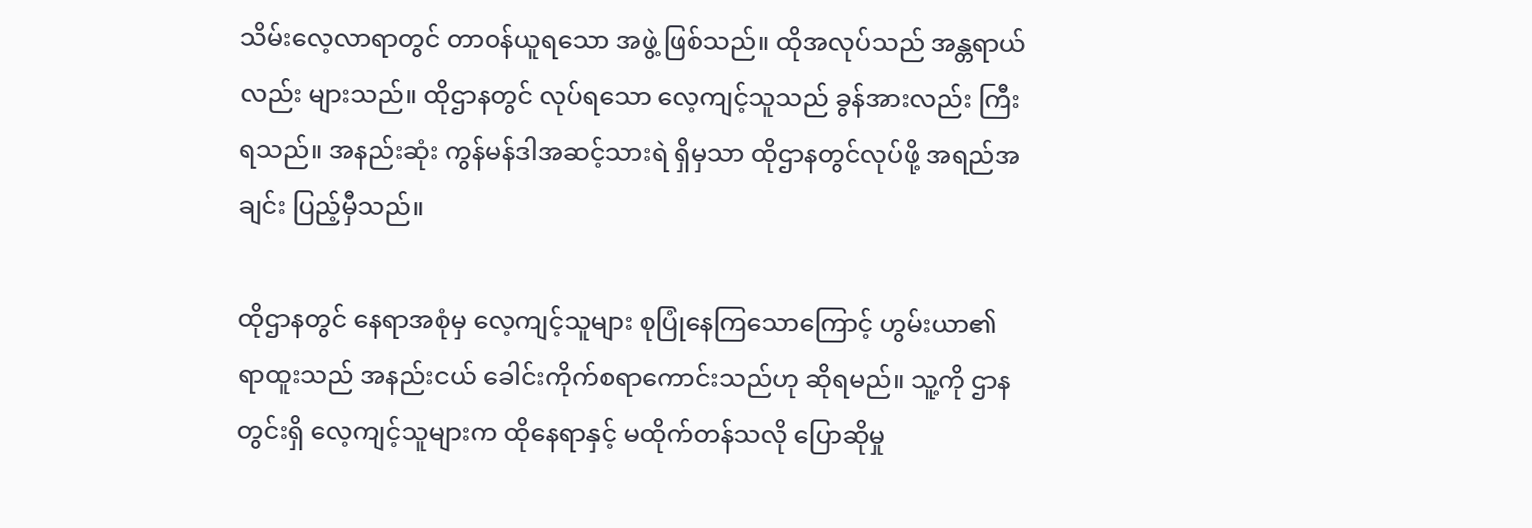သိမ်းလေ့လာရာတွင် တာ၀န်ယူရသော အဖွဲ့ ဖြစ်သည်။ ထိုအလုပ်သည် အန္တရာယ်လည်း များသည်။ ထိုဌာနတွင် လုပ်ရသော လေ့ကျင့်သူသည် ခွန်အားလည်း ကြီးရသည်။ အနည်းဆုံး ကွန်မန်ဒါအဆင့်သားရဲ ရှိမှသာ ထိုဌာနတွင်လုပ်ဖို့ အရည်အချင်း ပြည့်မှီသည်။

ထိုဌာနတွင် နေရာအစုံမှ လေ့ကျင့်သူများ စုပြုံနေကြသောကြောင့် ဟွမ်းယာ၏ ရာထူးသည် အနည်းငယ် ခေါင်းကိုက်စရာကောင်းသည်ဟု ဆိုရမည်။ သူ့ကို ဌာနတွင်းရှိ လေ့ကျင့်သူများက ထိုနေရာနှင့် မထိုက်တန်သလို ‌ပြောဆိုမှု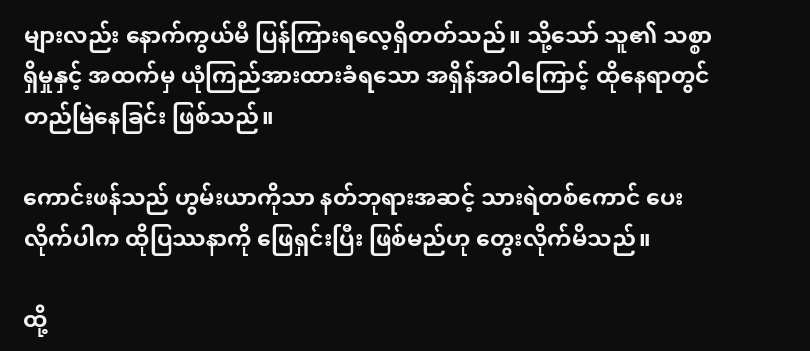များလည်း နောက်ကွယ်မီ ပြန်ကြားရလေ့ရှိတတ်သည်။ သို့သော် သူ၏ သစ္စာရှိမှုနှင့် အထက်မှ ယုံကြည်အားထားခံရသော အရှိန်အ‌ဝါကြောင့် ထိုနေရာတွင် တည်မြဲနေခြင်း ဖြစ်သည်။

ကောင်းဖန်သည် ဟွမ်းယာကိုသာ နတ်ဘုရားအဆင့် သားရဲတစ်ကောင် ပေးလိုက်ပါက ထိုပြဿနာကို ဖြေရှင်းပြီး ဖြစ်မည်ဟု တွေးလိုက်မိသည်။

ထို့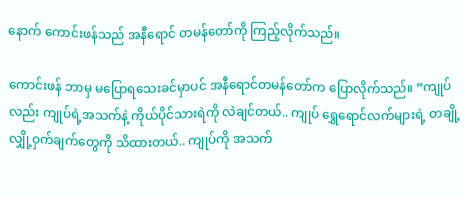နောက် ကောင်းဖန်သည် အနီရောင် တမန်တော်ကို ကြည့်လိုက်သည်။

ကောင်းဖန် ဘာမှ မပြောရသေးခင်မှာပင် အနီရောင်တမန်တော်က ပြောလိုက်သည်။ “ကျုပ်လည်း ကျုပ်ရဲ့အသက်နဲ့ ကိုယ်ပိုင်သားရဲကို လဲချင်တယ်.. ကျုပ် ရွှေရောင်လက်များရဲ့ တချို့လျှို့ဝှက်ချက်တွေကို သိထားတယ်.. ကျုပ်ကို အသက်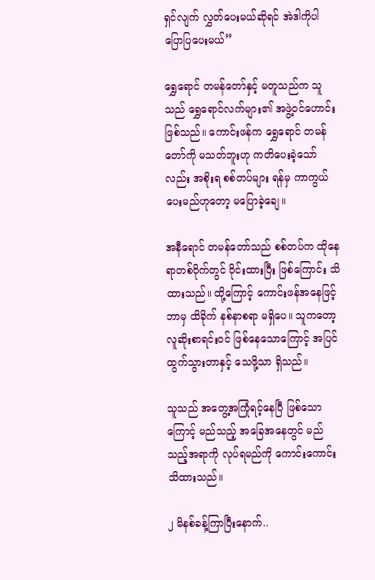ရှင်လျက် လွှတ်ပေးမယ်ဆိုရင် အဲဒါကိုပါ ပြောပြပေးမယ်”

ရွှေရောင် တမန်တော်နှင့် မတူသည်က သူသည် ရွှေရောင်လက်များ၏ အဖွဲ့၀င်ဟောင်း ဖြစ်သည်။ ကောင်းဖန်က ရွှေရောင် တမန်တော်ကို မသတ်ဘူးဟု ကတိပေးခဲ့သော်လည်း အစိုးရ စစ်တပ်များ ရန်မှ ကာကွယ်ပေးမည်ဟုတော့ မပြောခဲ့ချေ။

အနီရောင် တမန်တော်သည် စစ်တပ်က ထိုနေရာတစ်ဝိုက်တွင် ဝိုင်းထားပြီး ဖြစ်ကြောင်း သိထားသည်။ ထို့ကြောင့် ကောင်းဖန်အနေဖြင့် ဘာမှ ထိခိုက် နစ်နာစရာ မရှိပေ။ သူကတော့ လူဆိုးစာရင်း၀င် ဖြစ်နေသောကြောင့် အပြင်ထွက်သွားတာနှင့် သေဖို့သာ ရှိသည်။

သူသည် အတွေ့အကြုံရင့်နေပြီ ဖြစ်သောကြောင့် မည်သည့် အခြေအနေတွင် မည်သည့်အရာကို လုပ်ရမည်ကို ကောင်းကောင်း သိထားသည်။

၂ မိနစ်ခန့်ကြာပြီးနောက်..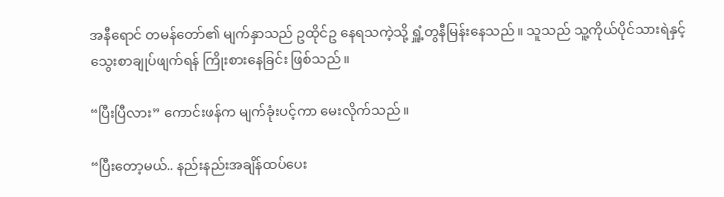အနီရောင် တမန်တော်၏ မျက်နှာသည် ဥထိုင်ဥ နေရသကဲ့သို့ ရှူံ့တွနီမြန်းနေသည်။ သူသည် သူ့ကိုယ်ပိုင်သားရဲနှင့် သွေးစာချုပ်ဖျက်ရန် ကြိုးစားနေခြင်း ဖြစ်သည်။

“ပြီးပြီလား” ကောင်းဖန်က မျက်ခုံးပင့်ကာ မေးလိုက်သည်။

“ပြီးတော့မယ်.. နည်းနည်းအချိန်ထပ်ပေး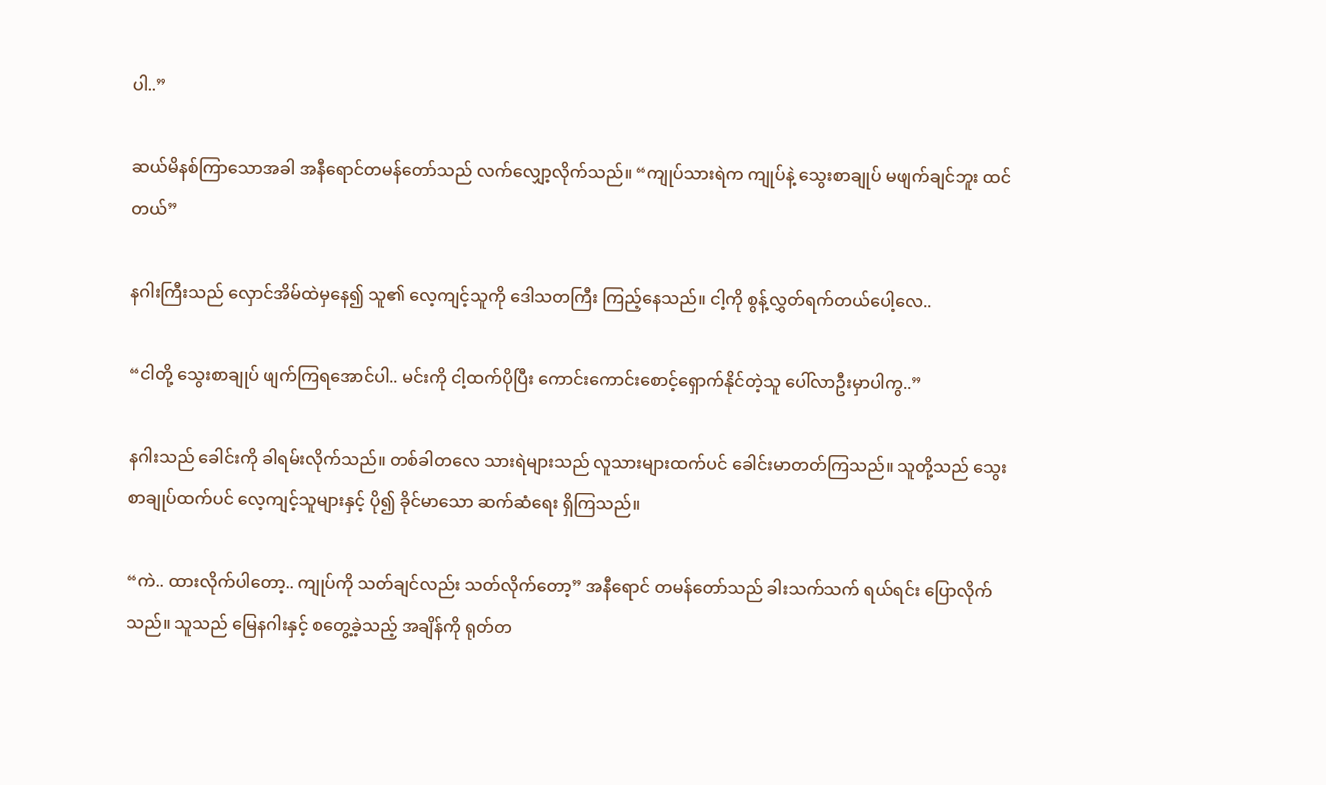ပါ..”

ဆယ်မိနစ်ကြာသောအခါ အနီရောင်တမန်တော်သည် လက်လျှော့လိုက်သည်။ “ကျုပ်သားရဲက ကျုပ်နဲ့ သွေးစာချုပ် မဖျက်ချင်ဘူး ထင်တယ်”

နဂါးကြီးသည် လှောင်အိမ်ထဲမှနေ၍ သူ၏ လေ့ကျင့်သူကို ဒေါသတကြီး ကြည့်နေသည်။ ငါ့ကို စွန့်လွှတ်ရက်တယ်ပေါ့လေ..

“ငါတို့ သွေးစာချုပ် ဖျက်ကြရအောင်ပါ.. မင်းကို ငါ့ထက်ပိုပြီး ကောင်းကောင်းစောင့်ရှောက်နိုင်တဲ့သူ ပေါ်လာဦးမှာပါကွ..”

နဂါးသည် ခေါင်းကို ခါရမ်းလိုက်သည်။ တစ်ခါတလေ သားရဲများသည် လူသားများထက်ပင် ခေါင်းမာတတ်ကြသည်။ သူတို့သည် သွေးစာချုပ်ထက်ပင် လေ့ကျင့်သူများနှင့် ပို၍ ခိုင်မာသော ဆက်ဆံရေး ရှိကြသည်။

“ကဲ.. ထားလိုက်ပါတော့.. ကျုပ်ကို သတ်ချင်လည်း သတ်လိုက်တော့” အနီရောင် တမန်တော်သည် ခါးသက်သက် ရယ်ရင်း ပြောလိုက်သည်။ သူသည် မြေနဂါးနှင့် စတွေ့ခဲ့သည့် အချိန်ကို ရုတ်တ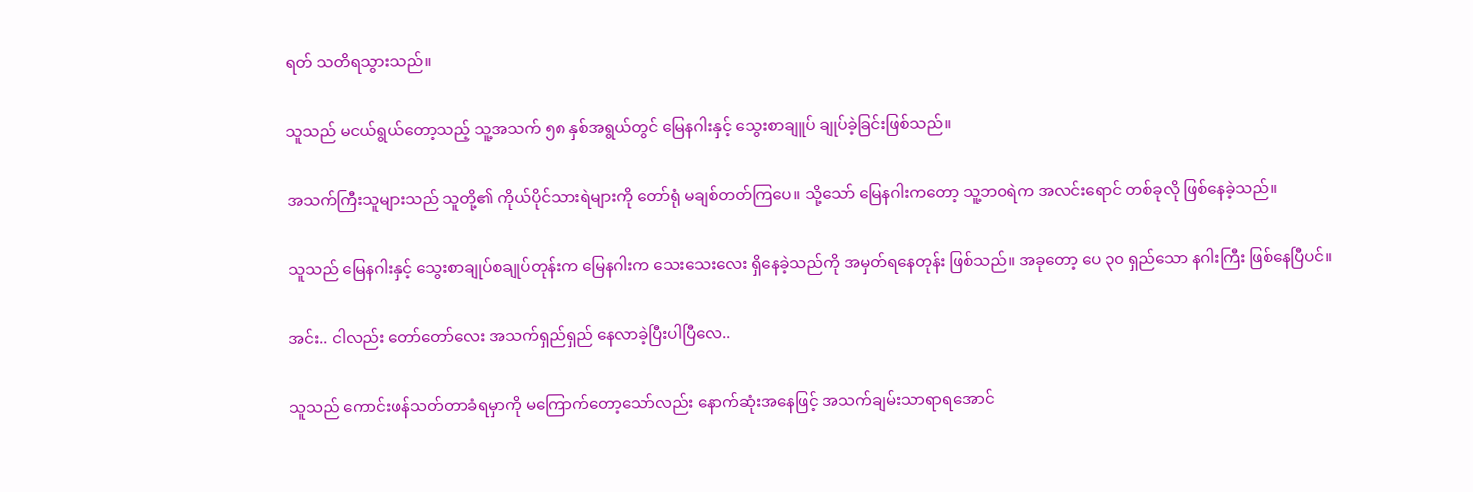ရတ် သတိရသွားသည်။

သူသည် မငယ်ရွယ်တော့သည့် သူ့အသက် ၅၈ နှစ်အရွယ်တွင် မြေနဂါးနှင့် သွေးစာချူပ် ချုပ်ခဲ့ခြင်းဖြစ်သည်။

အသက်ကြီးသူများသည် သူတို့၏ ကိုယ်ပိုင်သားရဲများကို တော်ရုံ မချစ်တတ်ကြပေ။ သို့သော် မြေနဂါးကတော့ သူ့ဘ၀ရဲက အလင်းရောင် တစ်ခုလို ဖြစ်နေခဲ့သည်။

သူသည် မြေနဂါးနှင့် သွေးစာချုပ်စချုပ်တုန်းက မြေနဂါးက သေးသေးလေး ရှိနေခဲ့သည်ကို အမှတ်ရနေတုန်း ဖြစ်သည်။ အခုတော့ ပေ ၃၀ ရှည်သော နဂါးကြီး ဖြစ်နေပြီပင်။

အင်း.. ငါလည်း တော်တော်လေး အသက်ရှည်ရှည် နေလာခဲ့ပြီးပါပြီလေ..

သူသည် ကောင်းဖန်သတ်တာခံရမှာကို မကြောက်တော့သော်လည်း နောက်ဆုံးအနေဖြင့် အသက်ချမ်းသာရာရအောင်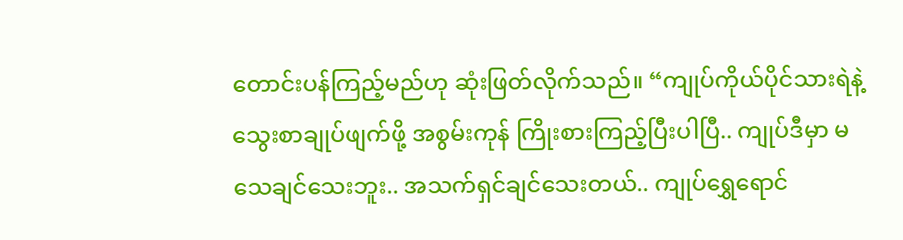တောင်းပန်ကြည့်မည်ဟု ဆုံးဖြတ်လိုက်သည်။ “ကျုပ်ကိုယ်ပိုင်သားရဲနဲ့ သွေးစာချုပ်ဖျက်ဖို့ အစွမ်းကုန် ကြိုးစားကြည့်ပြီးပါပြီ.. ကျုပ်ဒီမှာ မသေချင်သေးဘူး.. အသက်ရှင်ချင်သေးတယ်.. ကျုပ်ရွှေရောင်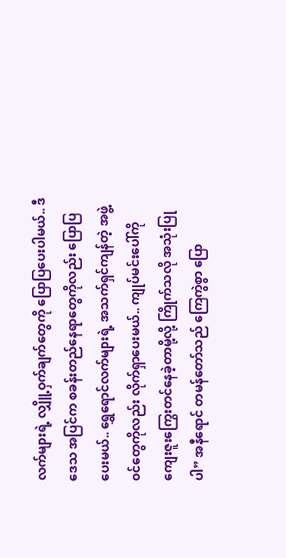လက်များရဲ့ လျှိူ့ဝှက်ချက်တွေကို ပြောပြပေးပါမယ်.. ဒီဒေသ အပြင်က စခန်းတည်နေရာတွေကိုလည်း ပြောပြပေးမယ်.. ရွှေရောင်လက်များရဲ့ အသက်ရှင်ကျန်တဲ့ အဖွဲ့၀င်တွေကိုလည်း လိုက်ရှာပေးမယ်.. ကျုပ်မင်းပေါ်ကို ကျေးဇူးကြွေးတင်နေခဲ့တာမို့လို့ ကြိုက်သလို အသုံးပြုပါ” အနီရောင် တမန်တော်သည် ကြေကွဲစွာ ပြော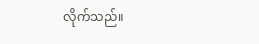လိုက်သည်။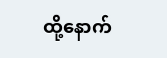ထို့နောက်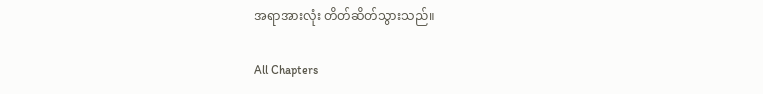အရာအားလုံး တိတ်ဆိတ်သွားသည်။

All Chapters